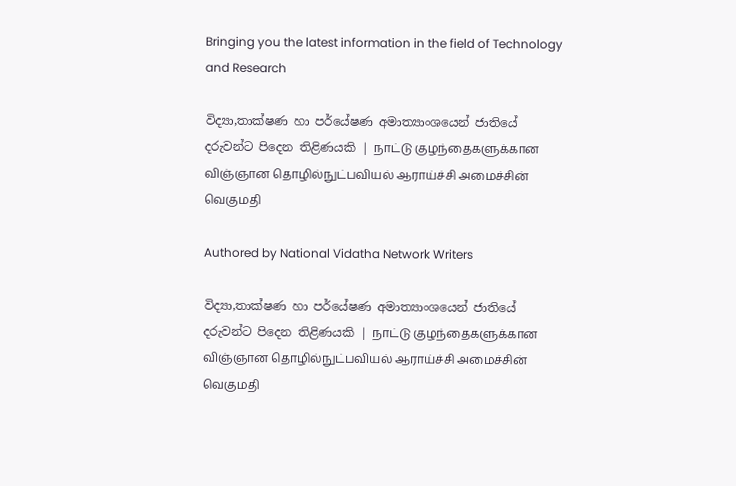Bringing you the latest information in the field of Technology and Research

විද්‍යා,තාක්ෂණ හා පර්යේෂණ අමාත්‍යාංශයෙන් ජාතියේ දරුවන්ට පිදෙන තිළිණයකි | நாட்டு குழந்தைகளுக்கான விஞ்ஞான தொழில்நுட்பவியல் ஆராய்ச்சி அமைச்சின் வெகுமதி

Authored by National Vidatha Network Writers

විද්‍යා,තාක්ෂණ හා පර්යේෂණ අමාත්‍යාංශයෙන් ජාතියේ දරුවන්ට පිදෙන තිළිණයකි | நாட்டு குழந்தைகளுக்கான விஞ்ஞான தொழில்நுட்பவியல் ஆராய்ச்சி அமைச்சின் வெகுமதி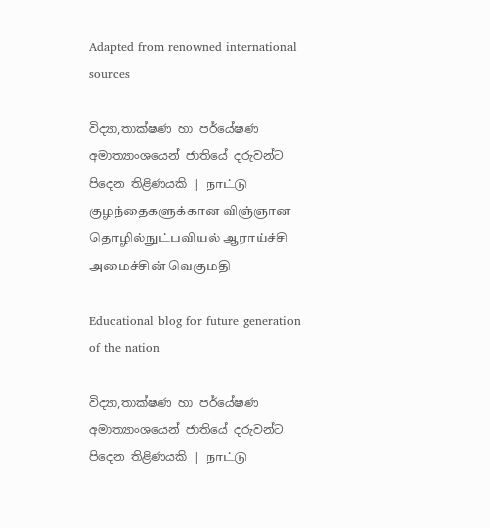Adapted from renowned international sources

විද්‍යා,තාක්ෂණ හා පර්යේෂණ අමාත්‍යාංශයෙන් ජාතියේ දරුවන්ට පිදෙන තිළිණයකි | நாட்டு குழந்தைகளுக்கான விஞ்ஞான தொழில்நுட்பவியல் ஆராய்ச்சி அமைச்சின் வெகுமதி

Educational blog for future generation of the nation

විද්‍යා,තාක්ෂණ හා පර්යේෂණ අමාත්‍යාංශයෙන් ජාතියේ දරුවන්ට පිදෙන තිළිණයකි | நாட்டு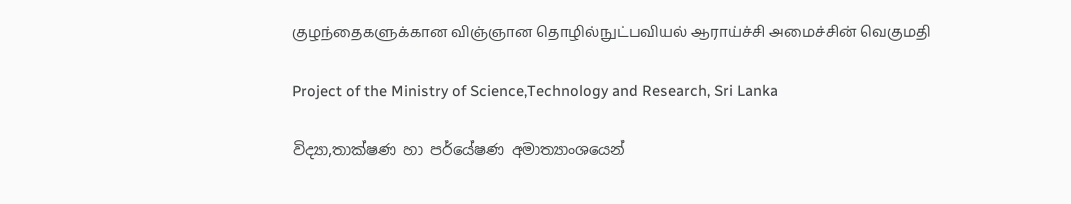குழந்தைகளுக்கான விஞ்ஞான தொழில்நுட்பவியல் ஆராய்ச்சி அமைச்சின் வெகுமதி

Project of the Ministry of Science,Technology and Research, Sri Lanka

විද්‍යා,තාක්ෂණ හා පර්යේෂණ අමාත්‍යාංශයෙන්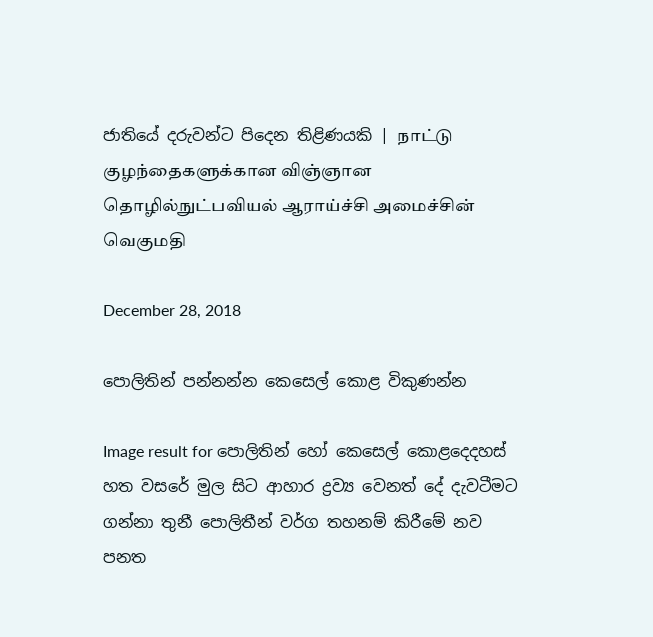ජාතියේ දරුවන්ට පිදෙන තිළිණයකි | நாட்டு குழந்தைகளுக்கான விஞ்ஞான தொழில்நுட்பவியல் ஆராய்ச்சி அமைச்சின் வெகுமதி

December 28, 2018

පොලිතින් පන්නන්න කෙසෙල් කොළ විකුණන්න

Image result for පොලිතින් හෝ කෙසෙල් කොළදෙදහස් හත වසරේ මුල සිට ආහාර ද්‍රව්‍ය වෙනත් දේ දැවටීමට ගන්නා තුනී පොලිතීන් වර්ග තහනම් කිරීමේ නව පනත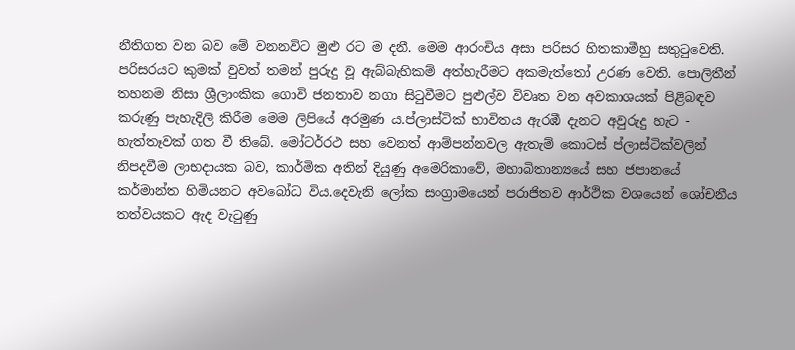නීතිගත වන බව මේ වනනවිට මුළු රට ම දනී. මෙම ආරංචිය අසා පරිසර හිතකාමීහු සතුටුවෙති. පරිසරයට කුමක් වුවත් තමන් පුරුදු වූ ඇබ්බැහිකම් අත්හැරීමට අකමැත්තෝ උරණ වෙති. පොලිතීන් තහනම නිසා ශ්‍රීලාංකික ගොවි ජනතාව නගා සිටුවීමට පුළුල්ව විවෘත වන අවකාශයක් පිළිබඳව කරුණු පැහැදිලි කිරීම මෙම ලිපියේ අරමුණ ය.ප්ලාස්ටික් භාවිතය ඇරඹී දැනට අවුරුදු හැට - හැත්තෑවක් ගත වී තිබේ. මෝටර්රථ සහ වෙනත් ආම්පන්නවල ඇතැම් කොටස් ප්ලාස්ටික්වලින් නිපදවීම ලාභදායක බව, කාර්මික අතින් දියුණු අමෙරිකාවේ, මහාබිතාන්‍යයේ සහ ජපානයේ කර්මාන්ත හිමියනට අවබෝධ විය.දෙවැනි ලෝක සංග්‍රාමයෙන් පරාජිතව ආර්ථික වශයෙන් ශෝචනීය තත්වයකට ඇද වැටුණු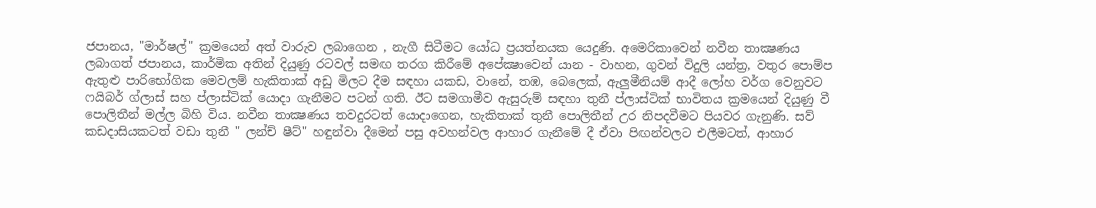ජපානය, "මාර්ෂල්" ක්‍රමයෙන් අත් වාරුව ලබාගෙන , නැගී සිටීමට යෝධ ප්‍රයත්නයක යෙදුණි. අමෙරිකාවෙන් නවීන තාක්‍ෂණය ලබාගත් ජපානය, කාර්මික අතින් දියුණු රටවල් සමඟ තරග කිරීමේ අපේක්‍ෂාවෙන් යාන - වාහන, ගුවන් විදුලි යන්ත්‍ර, වතුර පොම්ප ඇතුළු පාරිභෝගික මෙවලම් හැකිතාක් අඩු මිලට දීම සඳහා යකඩ, වානේ, තඹ, බෙලෙක්, ඇලුමීනියම් ආදී ලෝහ වර්ග වෙනුවට ෆයිබර් ග්ලාස් සහ ප්ලාස්ටික් යොදා ගැනීමට පටන් ගති. ඊට සමගාමීව ඇසුරුම් සඳහා තුනී ප්ලාස්ටික් භාවිතය ක්‍රමයෙන් දියුණු වී පොලිතීන් මල්ල බිහි විය. නවීන තාක්‍ෂණය තවදුරටත් යොදාගෙන, හැකිතාක් තුනී පොලිතීන් උර නිපදවීමට පියවර ගැනුණි. සව් කඩදාසියකටත් වඩා තුනී " ලන්ච් ෂීට්" හඳුන්වා දීමෙන් පසු අවහන්වල ආහාර ගැනීමේ දී ඒවා පිඟන්වලට එලීමටත්, ආහාර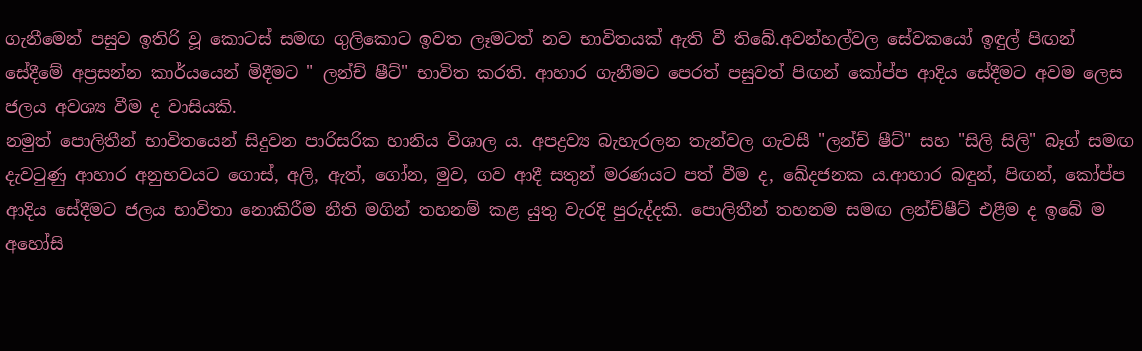ගැනීමෙන් පසුව ඉතිරි වූ කොටස් සමඟ ගුලිකොට ඉවත ලෑමටත් නව භාවිතයක් ඇති වී තිබේ.අවන්හල්වල සේවකයෝ ඉඳුල් පිඟන් සේදීමේ අප්‍රසන්න කාර්යයෙන් මිදීමට " ලන්ච් ෂීට්" භාවිත කරති. ආහාර ගැනීමට පෙරත් පසුවත් පිඟන් කෝප්ප ආදිය සේදීමට අවම ලෙස ජලය අවශ්‍ය වීම ද වාසියකි.
නමුත් පොලිතීන් භාවිතයෙන් සිදුවන පාරිසරික හානිය විශාල ය. අපද්‍රව්‍ය බැහැරලන තැන්වල ගැවසී "ලන්ච් ෂීට්" සහ "සිලි සිලි" බෑග් සමඟ දැවටුණු ආහාර අනුභවයට ගොස්, අලි, ඇත්, ගෝන, මුව, ගව ආදී සතුන් මරණයට පත් වීම ද, ඛේදජනක ය.ආහාර බඳුන්, පිඟන්, කෝප්ප ආදිය සේදීමට ජලය භාවිතා නොකිරීම නීති මගින් තහනම් කළ යුතු වැරදි පුරුද්දකි. පොලිතීන් තහනම සමඟ ලන්ච්ෂීට් එළීම ද ඉබේ ම අහෝසි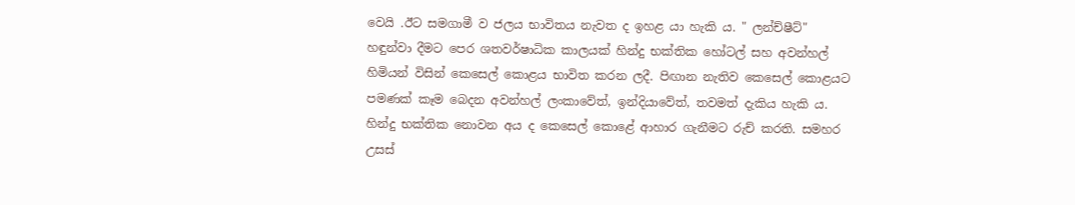වෙයි .ඊට සමගාමී ව ජලය භාවිතය නැවත ද ඉහළ යා හැකි ය. " ලන්ච්ෂීට්" හඳුන්වා දීමට පෙර ශතවර්ෂාධික කාලයක් හින්දු භක්තික හෝටල් සහ අවන්හල් හිමියන් විසින් කෙසෙල් කොළය භාවිත කරන ලදී. පිඟාන නැතිව කෙසෙල් කොළයට පමණක් කෑම බෙදන අවන්හල් ලංකාවේත්, ඉන්දියාවේත්, තවමත් දැකිය හැකි ය. හින්දු භක්තික නොවන අය ද කෙසෙල් කොළේ ආහාර ගැනීමට රුච් කරති. සමහර උසස්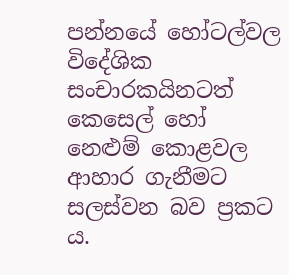පන්නයේ හෝටල්වල විදේශික සංචාරකයිනටත් කෙසෙල් හෝ නෙළුම් කොළවල ආහාර ගැනීමට සලස්වන බව ප්‍රකට ය.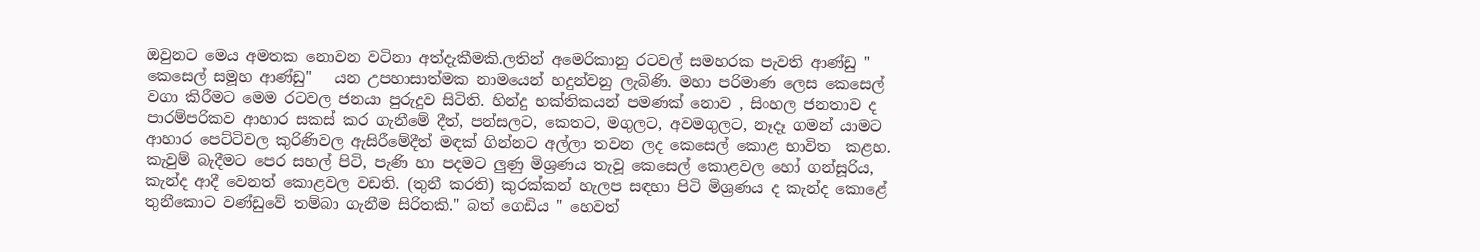ඔවුනට මෙය අමතක නොවන වටිනා අත්දැකීමකි.ලතින් අමෙරිකානු රටවල් සමහරක පැවති ආණ්ඩු " කෙසෙල් සමූහ ආණ්ඩු"   යන උපහාසාත්මක නාමයෙන් හදුන්වනු ලැබිණි. මහා පරිමාණ ලෙස කෙසෙල් වගා කිරීමට මෙම රටවල ජනයා පුරුදුව සිටිති. හින්දු භක්තිකයන් පමණක් නොව , සිංහල ජනතාව ද පාරම්පරිකව ආහාර සකස් කර ගැනීමේ දීත්, පන්සලට, කෙතට, මගුලට, අවමගුලට, නෑදෑ ගමන් යාමට ආහාර පෙට්ටිවල කුරිණිවල ඇසිරීමේදීත් මඳක් ගින්නට අල්ලා තවන ලද කෙසෙල් කොළ භාවිත  කළහ. කැවුම් බැදීමට පෙර සහල් පිටි, පැණි හා පදමට ලුණු මිශ්‍රණය තැවූ කෙසෙල් කොළවල හෝ ගන්සූරිය, කැන්ද ආදී වෙනත් කොළවල වඩති. (තුනී කරති) කුරක්කන් හැලප සඳහා පිටි මිශ්‍රණය ද කැන්ද කොළේ තුනීකොට වණ්ඩුවේ තම්බා ගැනීම සිරිතකි." බත් ගෙඩිය " හෙවත්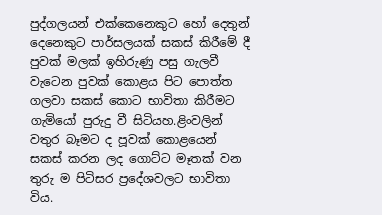පුද්ගලයන් එක්කෙනෙකුට හෝ දෙතුන් දෙනෙකුට පාර්සලයක් සකස් කිරීමේ දී පුවක් මලක් ඉහිරුණු පසු ගැලවී වැටෙන පුවක් කොළය පිට පොත්ත ගලවා සකස් කොට භාවිතා කිරීමට ගැමියෝ පුරුදු වී සිටියහ.ළිංවලින් වතුර බෑමට ද පූවක් කොළයෙන් සකස් කරන ලද ගොට්ට මෑතක් වන තුරු ම පිටිසර ප්‍රදේශවලට භාවිතා විය.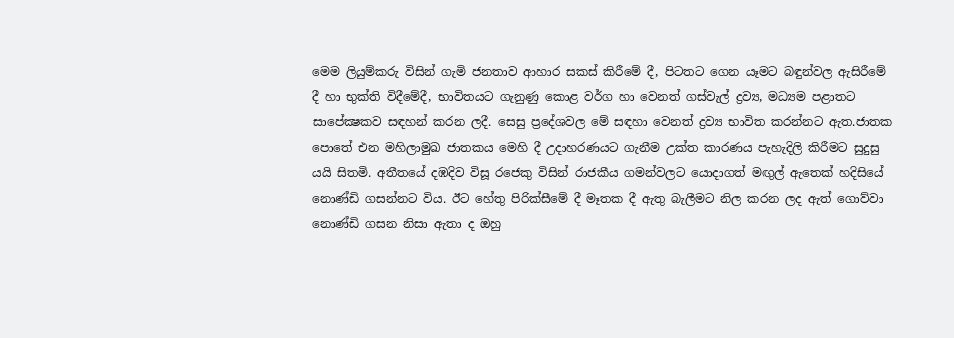මෙම ලියුම්කරු විසින් ගැමි ජනතාව ආහාර සකස් කිරීමේ දී, පිටතට ගෙන යෑමට බඳුන්වල ඇසිරීමේ දී හා භුක්ති විදීමේදී, භාවිතයට ගැනුණු කොළ වර්ග හා වෙනත් ගස්වැල් ද්‍රව්‍ය, මධ්‍යම පළාතට සාපේක්‍ෂකව සඳහන් කරන ලදී. සෙසු ප්‍රදේශවල මේ සඳහා වෙනත් ද්‍රව්‍ය භාවිත කරන්නට ඇත.ජාතක පොතේ එන මහිලාමුඛ ජාතකය මෙහි දී උදාහරණයට ගැනීම උක්ත කාරණය පැහැදිලි කිරීමට සුදුසු යයි සිතමි. අතීතයේ දඹදිව විසූ රජෙකු විසින් රාජකීය ගමන්වලට යොදාගත් මඟුල් ඇතෙක් හදිසියේ නොණ්ඩි ගසන්නට විය. ඊට හේතු පිරික්සීමේ දී මෑතක දී ඇතු බැලීමට නිල කරන ලද ඇත් ගොව්වා නොණ්ඩි ගසන නිසා ඇතා ද ඔහු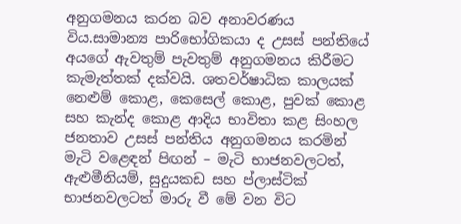අනුගමනය කරන බව අනාවරණය විය.සාමාන්‍ය පාරිභෝගිකයා ද උසස් පන්තියේ අයගේ ඇවතුම් පැවතුම් අනුගමනය කිරීමට කැමැත්තක් දක්වයි. ශතවර්ෂාධික කාලයක් නෙළුම් කොළ, කෙසෙල් කොළ, පුවක් කොළ සහ කැන්ද කොළ ආදිය භාවිතා කළ සිංහල ජනතාව උසස් පන්තිය අනුගමනය කරමින් මැටි වළෙඳන් පිඟන් – මැටි භාජනවලටත්, ඇළුමීනියම්, සුදුයකඩ සහ ප්ලාස්ටික් භාජනවලටත් මාරු වී මේ වන විට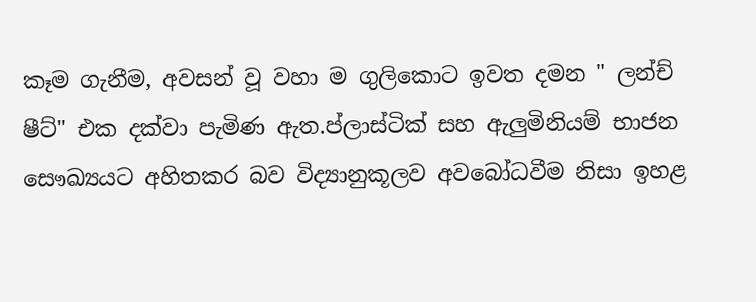කෑම ගැනීම, අවසන් වූ වහා ම ගුලිකොට ඉවත දමන " ලන්ච් ෂීට්" එක දක්වා පැමිණ ඇත.ප්ලාස්ටික් සහ ඇලුමිනියම් භාජන සෞඛ්‍යයට අහිතකර බව විද්‍යානුකූලව අවබෝධවීම නිසා ඉහළ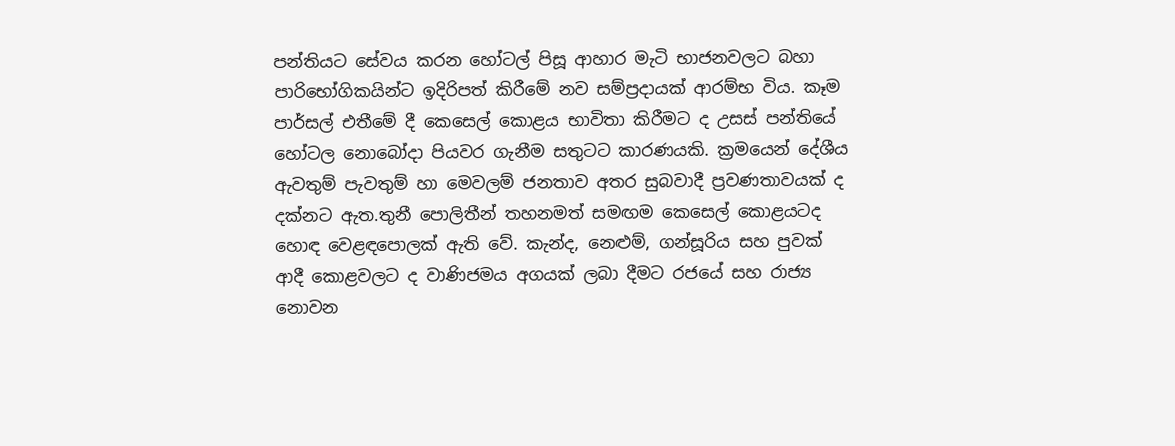පන්තියට සේවය කරන හෝටල් පිසූ ආහාර මැටි භාජනවලට බහා පාරිභෝගිකයින්ට ඉදිරිපත් කිරීමේ නව සම්ප්‍රදායක් ආරම්භ විය. කෑම පාර්සල් එතීමේ දී කෙසෙල් කොළය භාවිතා කිරීමට ද උසස් පන්තියේ හෝටල නොබෝදා පියවර ගැනීම සතුටට කාරණයකි. ක්‍රමයෙන් දේශීය ඇවතුම් පැවතුම් හා මෙවලම් ජනතාව අතර සුබවාදී ප්‍රවණතාවයක් ද දක්නට ඇත.තුනී පොලිතීන් තහනමත් සමඟම කෙසෙල් කොළයටද හොඳ වෙළඳපොලක් ඇති වේ. කැන්ද, නෙළුම්, ගන්සූරිය සහ පුවක් ආදී කොළවලට ද වාණිජමය අගයක් ලබා දීමට රජයේ සහ රාජ්‍ය නොවන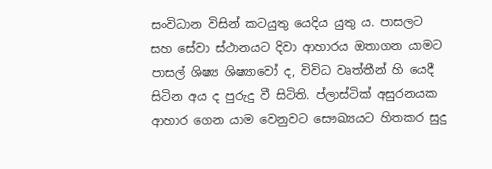සංවිධාන විසින් කටයුතු යෙදිය යුතු ය. පාසලට සහ සේවා ස්ථානයට දිවා ආහාරය ඔතාගන යාමට පාසල් ශිෂ්‍ය ශිෂ්‍යාවෝ ද, විවිධ වෘත්තීන් හි යෙදී සිටින අය ද පුරුදු වී සිටිති. ප්ලාස්ටික් අසුරනයක ආහාර ගෙන යාම වෙනුවට සෞඛ්‍යයට හිතකර සුදු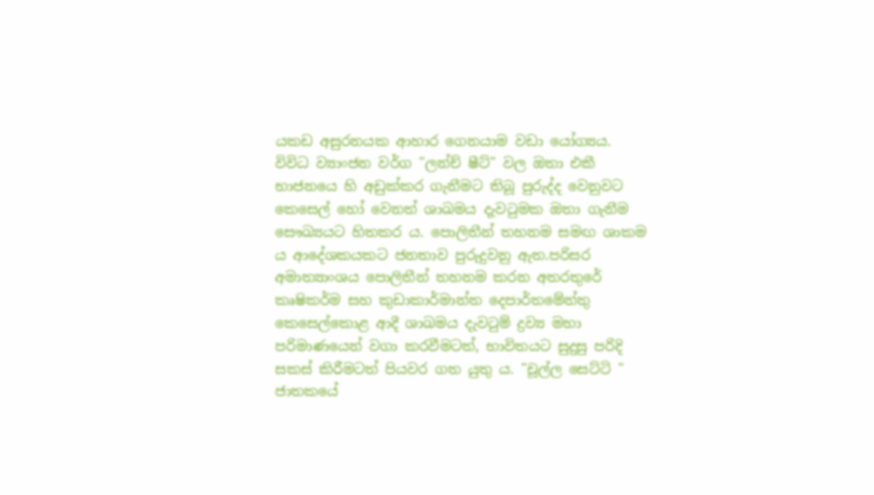යකඩ අසුරනයක ආහාර ගෙනයාම වඩා යෝග්‍යය. විවිධ ව්‍යාංජන වර්ග "ලන්ච් ෂීට්" වල ඔතා එකී භාජනයෙ හි අඩුක්කර ගැනීමට තිබූ පුරුද්ද වෙනුවට කෙසෙල් හෝ වෙනත් ශාඛමය දැවටුමක ඔතා ගැනීම සෞඛ්‍යයට හිතකර ය. පොලිතීන් තහනම සමඟ ශාකම ය ආදේශකයකට ජනතාව පුරුදුවනු ඇත.පරිසර අමාත්‍යාංශය පොලිතීන් තහනම කරන අතරතුරේ කෘෂිකර්ම සහ කුඩාකාර්මාන්ත දෙපාර්තමේන්තු කෙසෙල්කොළ ආදී ශාඛමය දැවටුම් ද්‍රව්‍ය මහා පරිමාණයෙන් වගා කරවීමටත්, භාවිතයට සුදුසු පරිදි සකස් කිරීමටත් පියවර ගත යුතු ය. "චූල්ල සෙට්ටි " ජාතකයේ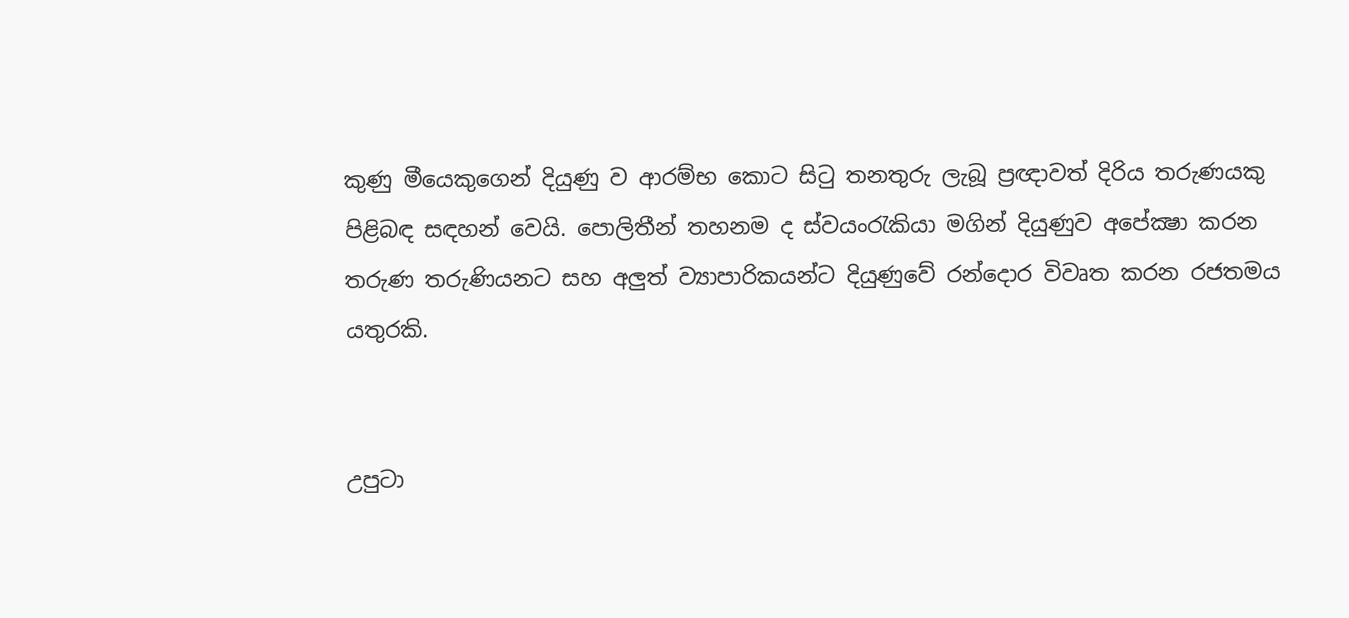කුණු මීයෙකුගෙන් දියුණු ව ආරම්භ කොට සිටු තනතුරු ලැබූ ප්‍රඥාවත් දිරිය තරුණයකු පිළිබඳ සඳහන් වෙයි. පොලිතීන් තහනම ද ස්වයංරැකියා මගින් දියුණුව අපේක්‍ෂා කරන තරුණ තරුණියනට සහ අලුත් ව්‍යාපාරිකයන්ට දියුණුවේ රන්දොර විවෘත කරන රජතමය යතුරකි.


උපුටා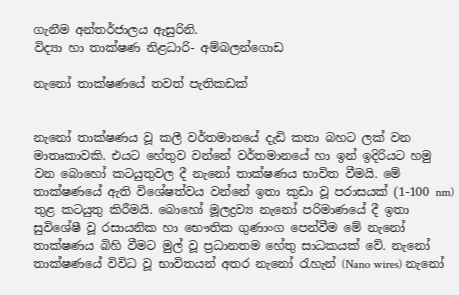ගැනීම අන්තර්ජාලය ඇසුරිනි.
විද්‍යා හා තාක්ෂණ නිළධාරි- අම්බලන්ගොඩ

නැනෝ තාක්‌ෂණයේ තවත් පැතිකඩක්‌


නැනෝ තාක්‌ෂණය වූ කලී වර්තමානයේ දැඩි කතා බහට ලක්‌ වන මාතෘකාවකි. එයට හේතුව වන්නේ වර්තමානයේ හා ඉන් ඉදිරියට හමු වන බොහෝ කටයුතුවල දී නැනෝ තාක්‌ෂණය භාවිත වීමයි. මේ තාක්‌ෂණයේ ඇති විශේෂත්වය වන්නේ ඉතා කුඩා වූ පරාසයක්‌ (1-100 nm) තුළ කටයුතු කිරීමයි. බොහෝ මූලද්‍රව්‍ය නැනෝ පරිමාණයේ දී ඉතා සුවිශේෂී වූ රසායනික හා භෞතික ගුණාංග පෙන්වීම මේ නැනෝ තාක්‌ෂණය බිහි වීමට මුල් වූ ප්‍රධානතම හේතු සාධකයක්‌ වේ. නැනෝ තාක්‌ෂණයේ විවිධ වූ භාවිතයන් අතර නැනෝ රැහැන් (Nano wires) නැනෝ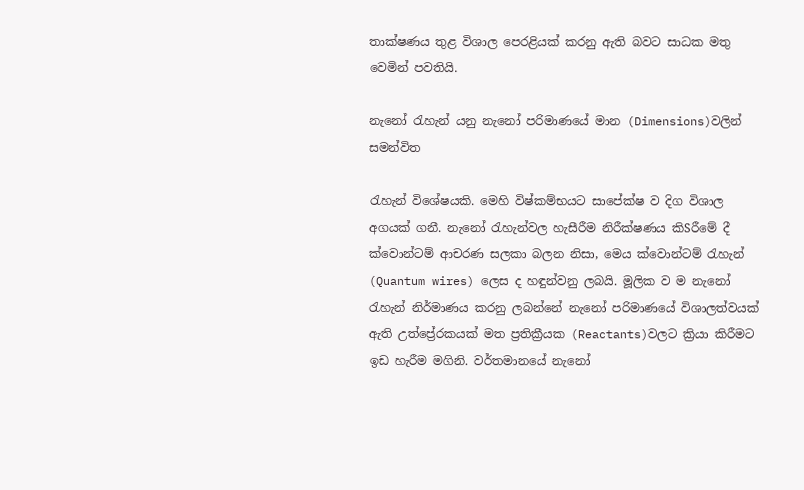තාක්‌ෂණය තුළ විශාල පෙරළියක්‌ කරනු ඇති බවට සාධක මතු වෙමින් පවතියි.

නැනෝ රැහැන් යනු නැනෝ පරිමාණයේ මාන (Dimensions)වලින් සමන්විත

රැහැන් විශේෂයකි. මෙහි විෂ්කම්භයට සාපේක්‌ෂ ව දිග විශාල අගයක්‌ ගනී. නැනෝ රැහැන්වල හැසීරීම නිරීක්‌ෂණය කිSරීමේ දී ක්‌වොන්ටම් ආචරණ සලකා බලන නිසා, මෙය ක්‌වොන්ටම් රැහැන් (Quantum wires) ලෙස ද හඳුන්වනු ලබයි. මූලික ව ම නැනෝ රැහැන් නිර්මාණය කරනු ලබන්නේ නැනෝ පරිමාණයේ විශාලත්වයක්‌ ඇති උත්ප්‍රේරකයක්‌ මත ප්‍රතික්‍රීයක (Reactants)වලට ක්‍රියා කිරීමට ඉඩ හැරීම මගිනි. වර්තමානයේ නැනෝ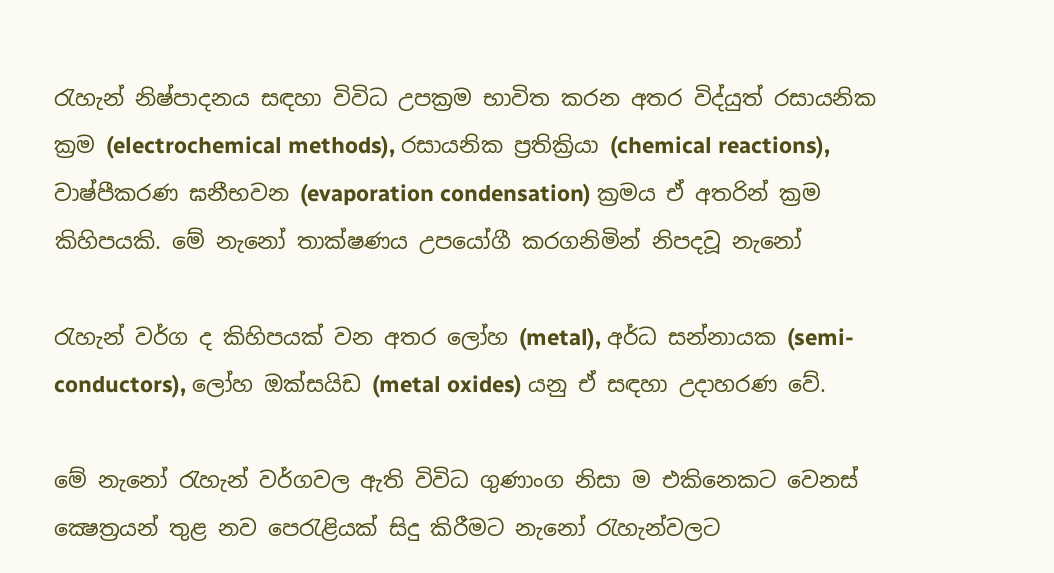රැහැන් නිෂ්පාදනය සඳහා විවිධ උපක්‍රම භාවිත කරන අතර විද්යුත් රසායනික ක්‍රම (electrochemical methods), රසායනික ප්‍රතික්‍රියා (chemical reactions), වාෂ්පීකරණ ඝනීභවන (evaporation condensation) ක්‍රමය ඒ අතරින් ක්‍රම කිහිපයකි. මේ නැනෝ තාක්‌ෂණය උපයෝගී කරගනිමින් නිපදවූ නැනෝ

රැහැන් වර්ග ද කිහිපයක්‌ වන අතර ලෝහ (metal), අර්ධ සන්නායක (semi-conductors), ලෝහ ඔක්‌සයිඩ (metal oxides) යනු ඒ සඳහා උදාහරණ වේ.

මේ නැනෝ රැහැන් වර්ගවල ඇති විවිධ ගුණාංග නිසා ම එකිනෙකට වෙනස්‌ ක්‍ෂෙත්‍රයන් තුළ නව පෙරැළියක්‌ සිදු කිරීමට නැනෝ රැහැන්වලට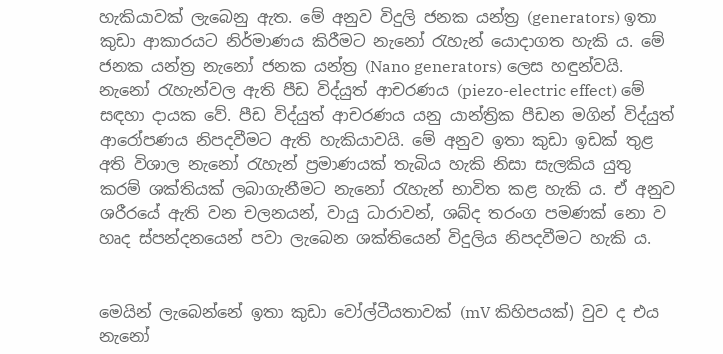හැකියාවක්‌ ලැබෙනු ඇත. මේ අනුව විදුලි ජනක යන්ත්‍ර (generators) ඉතා කුඩා ආකාරයට නිර්මාණය කිරීමට නැනෝ රැහැන් යොදාගත හැකි ය. මේ ජනක යන්ත්‍ර නැනෝ ජනක යන්ත්‍ර (Nano generators) ලෙස හඳුන්වයි. නැනෝ රැහැන්වල ඇති පීඩ විද්යුත් ආචරණය (piezo-electric effect) මේ සඳහා දායක වේ. පීඩ විද්යුත් ආචරණය යනු යාන්ත්‍රික පීඩන මගින් විද්යුත් ආරෝපණය නිපදවීමට ඇති හැකියාවයි. මේ අනුව ඉතා කුඩා ඉඩක්‌ තුළ අති විශාල නැනෝ රැහැන් ප්‍රමාණයක්‌ තැබිය හැකි නිසා සැලකිය යුතු කරම් ශක්‌තියක්‌ ලබාගැනීමට නැනෝ රැහැන් භාවිත කළ හැකි ය. ඒ අනුව ශරීරයේ ඇති වන චලනයන්, වායු ධාරාවන්, ශබ්ද තරංග පමණක්‌ නො ව හෘද ස්‌පන්දනයෙන් පවා ලැබෙන ශක්‌තියෙන් විදුලිය නිපදවීමට හැකි ය.


මෙයින් ලැබෙන්නේ ඉතා කුඩා වෝල්ටීයතාවක්‌ (mV කිහිපයක්‌) වුව ද එය නැනෝ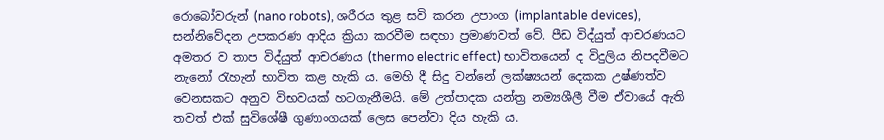රොබෝවරුන් (nano robots), ශරීරය තුළ සවි කරන උපාංග (implantable devices), සන්නිවේදන උපකරණ ආදිය ක්‍රියා කරවීම සඳහා ප්‍රමාණවත් වේ. පීඩ විද්යුත් ආචරණයට අමතර ව තාප විද්යුත් ආචරණය (thermo electric effect) භාවිතයෙන් ද විදුලිය නිපදවීමට නැනෝ රැහැන් භාවිත කළ හැකි ය. මෙහි දී සිදු වන්නේ ලක්‌ෂ්‍යයන් දෙකක උෂ්ණත්ව වෙනසකට අනුව විභවයක්‌ හටගැනීමයි. මේ උත්පාදක යන්ත්‍ර නම්‍යශීලී වීම ඒවායේ ඇති තවත් එක්‌ සුවිශේෂී ගුණාංගයක්‌ ලෙස පෙන්වා දිය හැකි ය.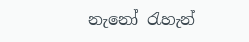නැනෝ රැහැන්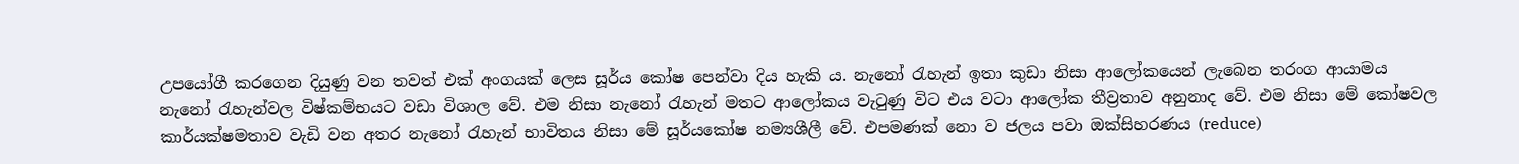උපයෝගී කරගෙන දියුණු වන තවත් එක්‌ අංගයක්‌ ලෙස සූර්ය කෝෂ පෙන්වා දිය හැකි ය. නැනෝ රැහැන් ඉතා කුඩා නිසා ආලෝකයෙන් ලැබෙන තරංග ආයාමය නැනෝ රැහැන්වල විෂ්කම්භයට වඩා විශාල වේ. එම නිසා නැනෝ රැහැන් මතට ආලෝකය වැටුණු විට එය වටා ආලෝක තීව්‍රතාව අනුනාද වේ. එම නිසා මේ කෝෂවල කාර්යක්‌ෂමතාව වැඩි වන අතර නැනෝ රැහැන් භාවිතය නිසා මේ සූර්යකෝෂ නම්‍යශීලී වේ. එපමණක්‌ නො ව ජලය පවා ඔක්‌සිහරණය (reduce)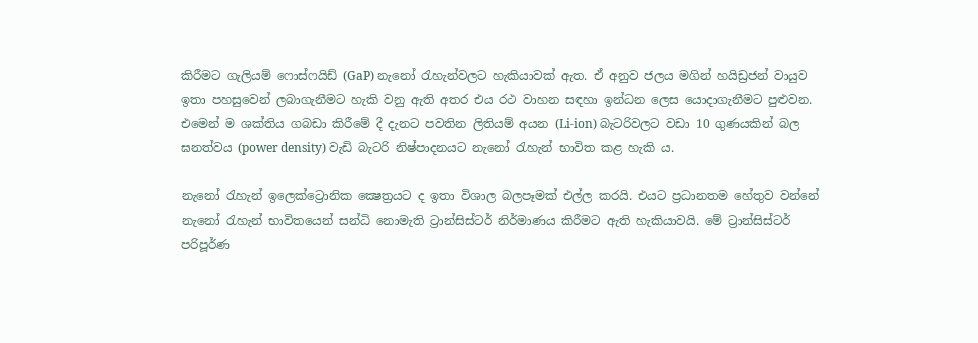කිරීමට ගැලියම් ෆොස්‌ෆයිඩ් (GaP) නැනෝ රැහැන්වලට හැකියාවක්‌ ඇත. ඒ අනුව ජලය මගින් හයිඩ්‍රජන් වායුව ඉතා පහසුවෙන් ලබාගැනීමට හැකි වනු ඇති අතර එය රථ වාහන සඳහා ඉන්ධන ලෙස යොදාගැනීමට පුළුවන. එමෙන් ම ශක්‌තිය ගබඩා කිරීමේ දී දැනට පවතින ලිතියම් අයන (Li-ion) බැටරිවලට වඩා 10 ගුණයකින් බල ඝනත්වය (power density) වැඩි බැටරි නිෂ්පාදනයට නැනෝ රැහැන් භාවිත කළ හැකි ය.

නැනෝ රැහැන් ඉලෙක්‌ට්‍රොනික ක්‍ෂෙත්‍රයට ද ඉතා විශාල බලපෑමක්‌ එල්ල කරයි. එයට ප්‍රධානතම හේතුව වන්නේ නැනෝ රැහැන් භාවිතයෙන් සන්ධි නොමැති ට්‍රාන්සිස්‌ටර් නිර්මාණය කිරීමට ඇති හැකියාවයි. මේ ට්‍රාන්සිස්‌ටර් පරිපූර්ණ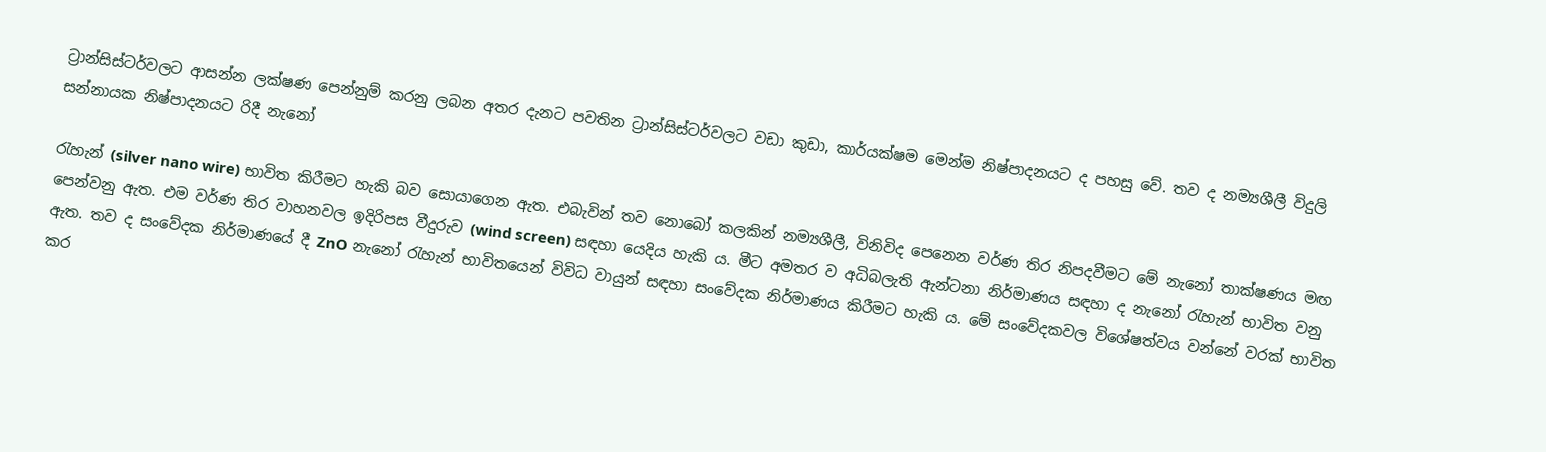ට්‍රාන්සිස්‌ටර්වලට ආසන්න ලක්‌ෂණ පෙන්නුම් කරනු ලබන අතර දැනට පවතින ට්‍රාන්සිස්‌ටර්වලට වඩා කුඩා, කාර්යක්‌ෂම මෙන්ම නිෂ්පාදනයට ද පහසු වේ. තව ද නම්‍යශීලී විදුලි සන්නායක නිෂ්පාදනයට රිදී නැනෝ

රැහැන් (silver nano wire) භාවිත කිරීමට හැකි බව සොයාගෙන ඇත. එබැවින් තව නොබෝ කලකින් නම්‍යශීලී, විනිවිද පෙනෙන වර්ණ තිර නිපදවීමට මේ නැනෝ තාක්‌ෂණය මඟ පෙන්වනු ඇත. එම වර්ණ තිර වාහනවල ඉදිරිපස වීදුරුව (wind screen) සඳහා යෙදිය හැකි ය. මීට අමතර ව අධිබලැති ඇන්ටනා නිර්මාණය සඳහා ද නැනෝ රැහැන් භාවිත වනු ඇත. තව ද සංවේදක නිර්මාණයේ දී ZnO නැනෝ රැහැන් භාවිතයෙන් විවිධ වායුන් සඳහා සංවේදක නිර්මාණය කිරීමට හැකි ය. මේ සංවේදකවල විශේෂත්වය වන්නේ වරක්‌ භාවිත කර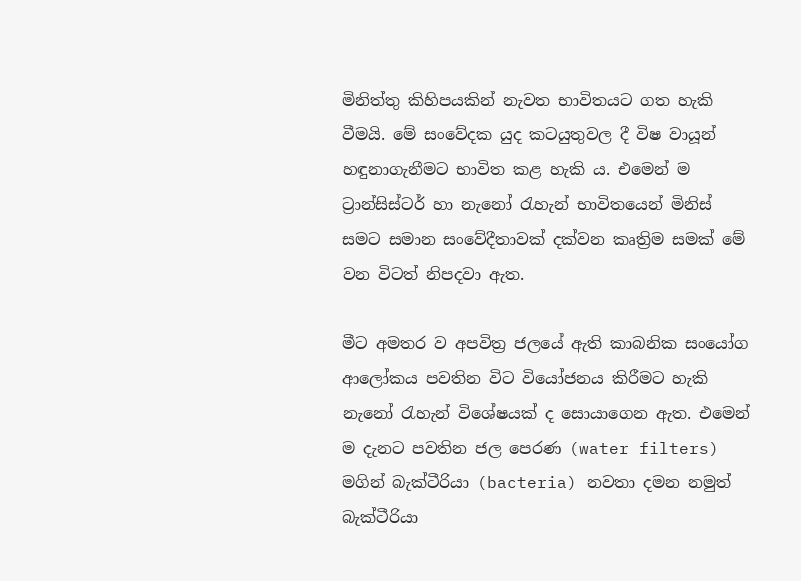මිනිත්තු කිහිපයකින් නැවත භාවිතයට ගත හැකි වීමයි. මේ සංවේදක යුද කටයුතුවල දී විෂ වායූන් හඳුනාගැනීමට භාවිත කළ හැකි ය. එමෙන් ම ට්‍රාන්සිස්‌ටර් හා නැනෝ රැහැන් භාවිතයෙන් මිනිස්‌ සමට සමාන සංවේදීතාවක්‌ දක්‌වන කෘත්‍රිම සමක්‌ මේ වන විටත් නිපදවා ඇත.

මීට අමතර ව අපවිත්‍ර ජලයේ ඇති කාබනික සංයෝග ආලෝකය පවතින විට වියෝජනය කිරීමට හැකි නැනෝ රැහැන් විශේෂයක්‌ ද සොයාගෙන ඇත. එමෙන් ම දැනට පවතින ජල පෙරණ (water filters) මගින් බැක්‌ටීරියා (bacteria) නවතා දමන නමුත් බැක්‌ටීරියා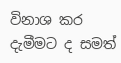විනාශ කර දැමීමට ද සමත්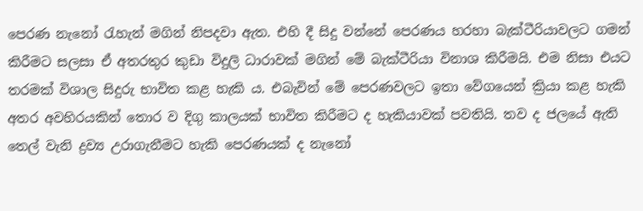පෙරණ නැනෝ රැහැන් මගින් නිපදවා ඇත. එහි දී සිදු වන්නේ පෙරණය හරහා බැක්‌ටීරියාවලට ගමන් කිරීමට සලසා ඒ අතරතුර කුඩා විදුලි ධාරාවක්‌ මගින් මේ බැක්‌ටීරියා විනාශ කිරීමයි. එම නිසා එයට තරමක්‌ විශාල සිදුරු භාවිත කළ හැකි ය. එබැවින් මේ පෙරණවලට ඉතා වේගයෙන් ක්‍රියා කළ හැකි අතර අවහිරයකින් තොර ව දිගු කාලයක්‌ භාවිත කිරීමට ද හැකියාවක්‌ පවතියි. තව ද ජලයේ ඇති තෙල් වැනි ද්‍රව්‍ය උරාගැනීමට හැකි පෙරණයක්‌ ද නැනෝ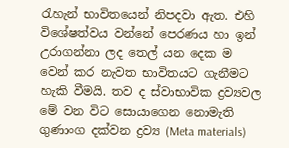රැහැන් භාවිතයෙන් නිපදවා ඇත. එහි විශේෂත්වය වන්නේ පෙරණය හා ඉන් උරාගන්නා ලද තෙල් යන දෙක ම වෙන් කර නැවත භාවිතයට ගැනීමට හැකි වීමයි. තව ද ස්‌වාභාවික ද්‍රව්‍යවල මේ වන විට සොයාගෙන නොමැති ගුණාංග දක්‌වන ද්‍රව්‍ය (Meta materials)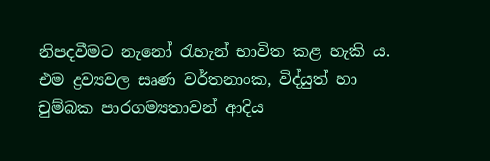නිපදවීමට නැනෝ රැහැන් භාවිත කළ හැකි ය. එම ද්‍රව්‍යවල සෘණ වර්තනාංක, විද්යුත් හා චුම්බක පාරගම්‍යතාවන් ආදිය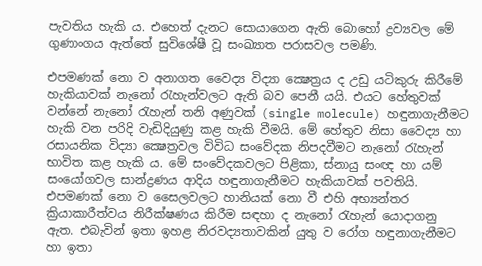පැවතිය හැකි ය. එහෙත් දැනට සොයාගෙන ඇති බොහෝ ද්‍රව්‍යවල මේ ගුණාංගය ඇත්තේ සුවිශේෂී වූ සංඛ්‍යාත පරාසවල පමණි.

එපමණක්‌ නො ව අනාගත වෛද්‍ය විද්‍යා ක්‍ෂෙත්‍රය ද උඩු යටිකුරු කිරීමේ හැකියාවක්‌ නැනෝ රැහැන්වලට ඇති බව පෙනී යයි. එයට හේතුවක්‌ වන්නේ නැනෝ රැහැන් තනි අණුවක්‌ (single molecule) හඳුනාගැනීමට හැකි වන පරිදි වැඩිදියුණු කළ හැකි වීමයි. මේ හේතුව නිසා වෛද්‍ය හා රසායනික විද්‍යා ක්‍ෂෙත්‍රවල විවිධ සංවේදක නිපදවීමට නැනෝ රැහැන් භාවිත කළ හැකි ය. මේ සංවේදකවලට පිළිකා, ස්‌නායු සංඥ හා යම් සංයෝගවල සාන්ද්‍රණය ආදිය හඳුනාගැනීමට හැකියාවක්‌ පවතියි. එපමණක්‌ නො ව සෛලවලට හානියක්‌ නො වී එහි අභ්‍යන්තර ක්‍රියාකාරීත්වය නිරීක්‌ෂණය කිරීම සඳහා ද නැනෝ රැහැන් යොදාගනු ඇත. එබැවින් ඉතා ඉහළ නිරවද්‍යතාවකින් යුතු ව රෝග හඳුනාගැනීමට හා ඉතා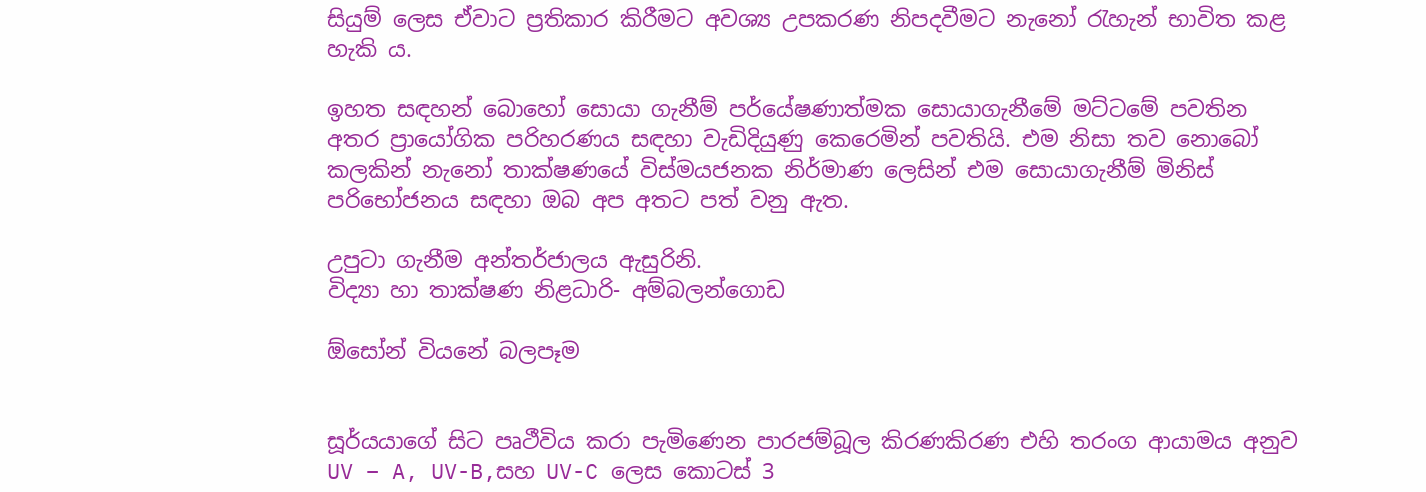සියුම් ලෙස ඒවාට ප්‍රතිකාර කිරීමට අවශ්‍ය උපකරණ නිපදවීමට නැනෝ රැහැන් භාවිත කළ හැකි ය.

ඉහත සඳහන් බොහෝ සොයා ගැනීම් පර්යේෂණාත්මක සොයාගැනීමේ මට්‌ටමේ පවතින අතර ප්‍රායෝගික පරිහරණය සඳහා වැඩිදියුණු කෙරෙමින් පවතියි. එම නිසා තව නොබෝ කලකින් නැනෝ තාක්‌ෂණයේ විස්‌මයජනක නිර්මාණ ලෙසින් එම සොයාගැනීම් මිනිස්‌ පරිභෝජනය සඳහා ඔබ අප අතට පත් වනු ඇත.

උපුටා ගැනීම අන්තර්ජාලය ඇසුරිනි.
විද්‍යා හා තාක්ෂණ නිළධාරි- අම්බලන්ගොඩ

ඕසෝන් වියනේ බලපෑම


සූර්යයාගේ සිට පෘථීවිය කරා පැමිණෙන පාරජම්බූල කිරණකිරණ එහි තරංග ආයාමය අනුව  UV – A, UV-B,සහ UV-C ලෙස කොටස් 3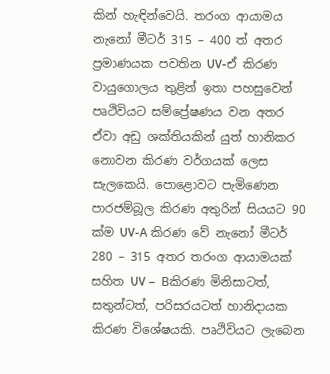කින් හැඳින්වෙයි. තරංග ආයාමය නැනෝ මීටර් 315 – 400 ත් අතර ප්‍රමාණයක පවතින UV-ඒ කිරණ වායුගොලය තුළින් ඉතා පහසුවෙන් පෘථිවියට සම්‍ප්‍රේෂණය වන අතර ඒවා අඩු ශක්තියකින් යුත් හානිකර නොවන කිරණ වර්ගයක් ලෙස සැලකෙයි. පොළොවට පැමිණෙන පාරජම්බූල කිරණ අතුරින් සියයට 90 ක්ම UV-A කිරණ වේ නැනෝ මීටර් 280 – 315 අතර තරංග ආයාමයක් සහිත UV –  Bකිරණ මිනිසාටත්, සතුන්ටත්, පරිසරයටත් හානිදායක කිරණ විශේෂයකි. පෘථිවියට ලැබෙන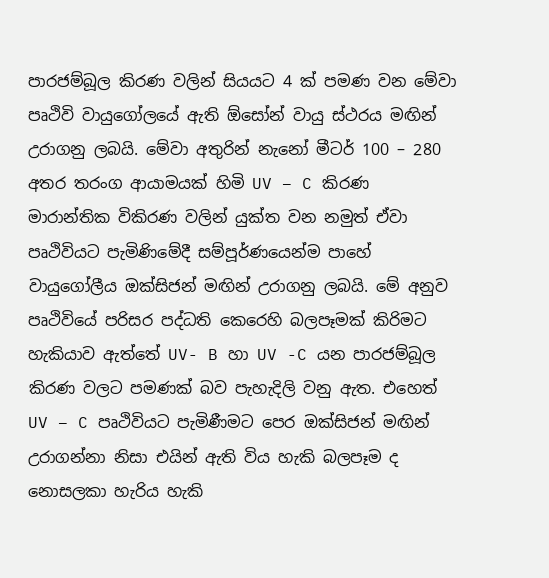පාරජම්බූල කිරණ වලින් සියයට 4 ක් පමණ වන මේවා පෘථිවි වායුගෝලයේ ඇති ඕසෝන් වායු ස්ථරය මඟින් උරාගනු ලබයි. මේවා අතුරින් නැනෝ මීටර් 100 – 280 අතර තරංග ආයාමයක් හිමි UV – C කිරණ මාරාන්තික විකිරණ වලින් යුක්ත වන නමුත් ඒවා පෘථිවියට පැමිණිමේදී සම්පූර්ණයෙන්ම පාහේ වායුගෝලීය ඔක්සිජන් මඟින් උරාගනු ලබයි. මේ අනුව පෘථිවියේ පරිසර පද්ධති කෙරෙහි බලපෑමක් කිරිමට හැකියාව ඇත්තේ UV- B හා UV -C යන පාරජම්බූල කිරණ වලට පමණක් බව පැහැදිලි වනු ඇත. එහෙත් UV – C පෘථිවියට පැමිණීමට පෙර ඔක්සිජන් මඟින් උරාගන්නා නිසා එයින් ඇති විය හැකි බලපෑම ද නොසලකා හැරිය හැකි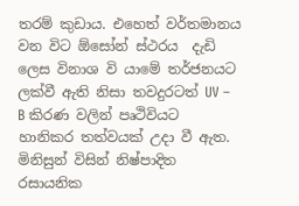තරම් කුඩාය. එහෙත් වර්තමානය වන විට ඕසෝන් ස්ථරය  දැඩි ලෙස විනාශ වි යාමේ තර්ජනයට ලක්වී ඇති නිසා තවදුරටත් UV – B කිරණ වලින් පෘථිවියට හානිකර තත්වයක් උදා වී ඇත.
මිනිසුන් විසින් නිෂ්පාදිත රසායනික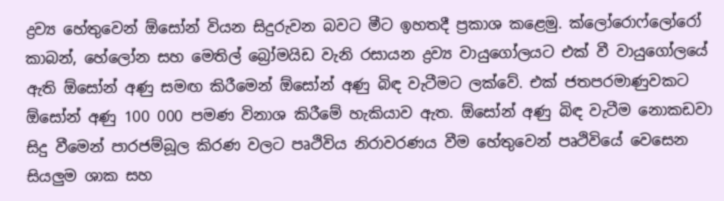ද්‍රව්‍ය හේතුවෙන් ඕසෝන් වියන සිදුරුවන බවට මීට ඉහතදී ප්‍රකාශ කළෙමු. ක්ලෝරොෆ්ලෝරෝ කාබන්, හේලෝන සහ මෙතිල් බ්‍රෝමයිඩ වැනි රසායන ද්‍රව්‍ය වායුගෝලයට එක් වී වායුගෝලයේ ඇති ඕසෝන් අණු සමඟ කිරීමෙන් ඕසෝන් අණු බිඳ වැටීමට ලක්වේ. එක් ජතපරමාණුවකට ඕසෝන් අණු 100 000 පමණ විනාශ කිරීමේ හැකියාව ඇත. ඕසෝන් අණු බිඳ වැටීම නොකඩවා සිදු වීමෙන් පාරජම්බූල කිරණ වලට පෘථිවිය නිරාවරණය වීම හේතුවෙන් පෘථිවියේ වෙසෙන සියලුම ශාක සහ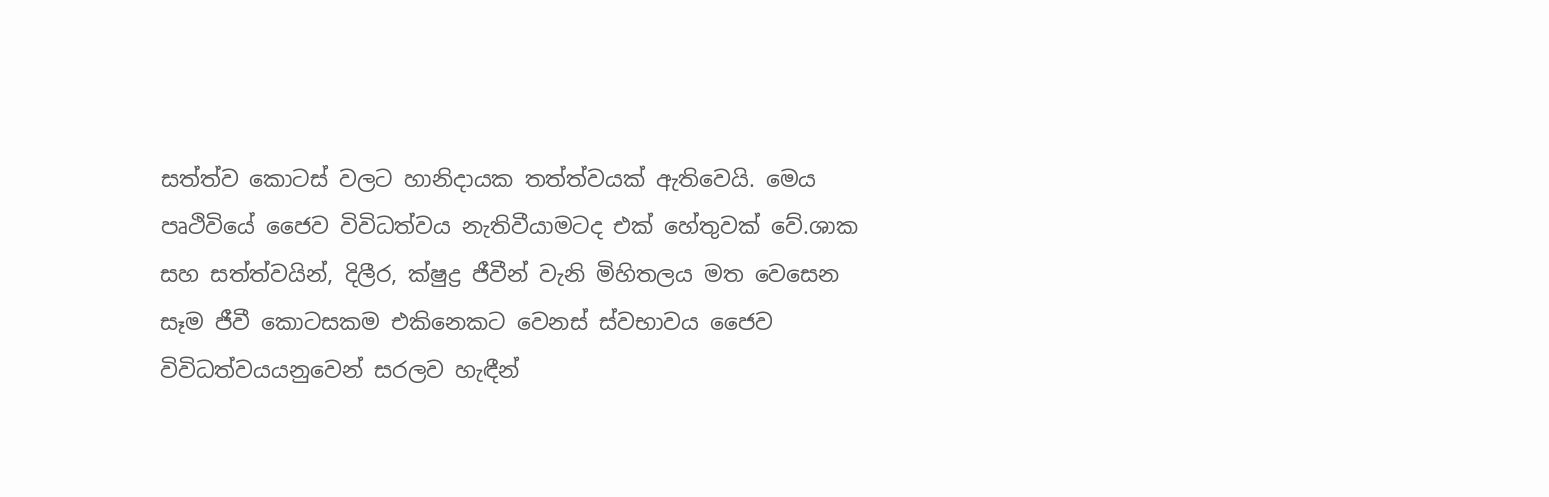සත්ත්ව කොටස් වලට හානිදායක තත්ත්වයක් ඇතිවෙයි. මෙය පෘථිවියේ ජෛව විවිධත්වය නැතිවීයාමටද එක් හේතුවක් වේ.ශාක සහ සත්ත්වයින්, දිලීර, ක්ෂුද්‍ර ජීවීන් වැනි මිහිතලය මත වෙසෙන සෑම ජීවී කොටසකම එකිනෙකට වෙනස් ස්වභාවය ජෛව විවිධත්වයයනුවෙන් සරලව හැඳීන්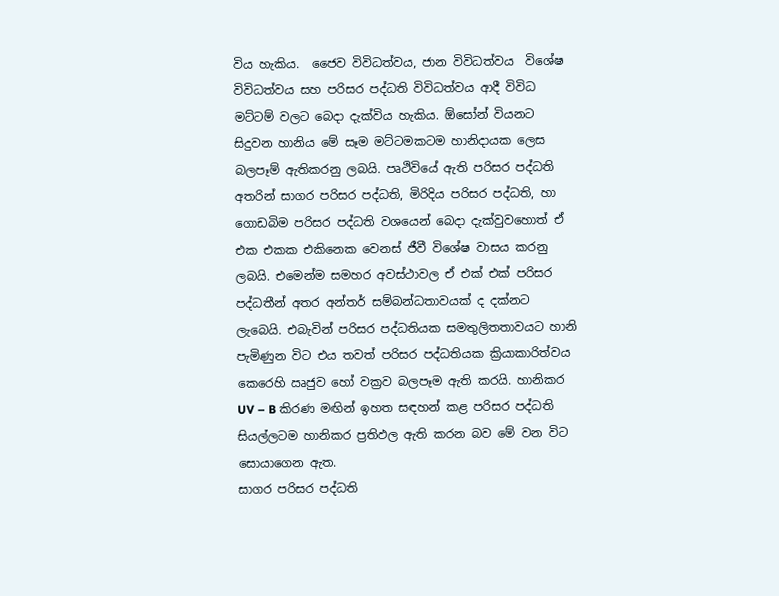විය හැකිය.  ජෛව විවිධත්වය, ජාන විවිධත්වය  විශේෂ විවිධත්වය සහ පරිසර පද්ධති විවිධත්වය ආදී විවිධ මට්ටම් වලට බෙදා දැක්විය හැකිය. ඕසෝන් වියනට සිදුවන හානිය මේ සෑම මට්ටමකටම හානිදායක ලෙස බලපෑම් ඇතිකරනු ලබයි. පෘථිවියේ ඇති පරිසර පද්ධති අතරින් සාගර පරිසර පද්ධති, මිරිදිය පරිසර පද්ධති, හා ගොඩබිම පරිසර පද්ධති වශයෙන් බෙදා දැක්වුවහොත් ඒ එක එකක එකිනෙක වෙනස් ජීවී විශේෂ වාසය කරනු ලබයි. එමෙන්ම සමහර අවස්ථාවල ඒ එක් එක් පරිසර පද්ධතීන් අතර අන්තර් සම්බන්ධතාවයක් ද දක්නට ලැබෙයි. එබැවින් පරිසර පද්ධතියක සමතුලිතතාවයට හානි පැමිණුන විට එය තවත් පරිසර පද්ධතියක ක්‍රියාකාරිත්වය කෙරෙහි ඍජුව හෝ වක්‍රව බලපෑම ඇති කරයි. හානිකර UV – B කිරණ මඟින් ඉහත සඳහන් කළ පරිසර පද්ධති සියල්ලටම හානිකර ප්‍රතිඵල ඇති කරන බව මේ වන විට සොයාගෙන ඇත.
සාගර පරිසර පද්ධති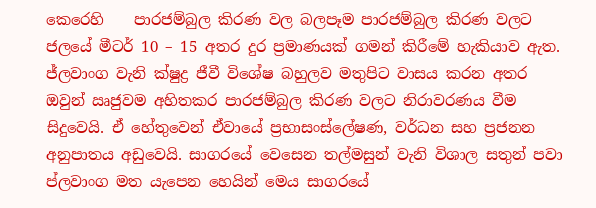කෙරෙහි    පාරජම්බුල කිරණ වල බලපෑම පාරජම්බුල කිරණ වලට ජලයේ මීටර් 10 – 15 අතර දුර ප්‍රමාණයක් ගමන් කිරීමේ හැකියාව ඇත. ජ්ලවාංග වැනි ක්ෂුද්‍ර ජීවී විශේෂ බහුලව මතුපිට වාසය කරන අතර ඔවුන් ඍජුවම අහිතකර පාරජම්බුල කිරණ වලට නිරාවරණය වීම සිදුවෙයි. ඒ හේතුවෙන් ඒවායේ ප්‍රභාසංස්ලේෂණ, වර්ධන සහ ප්‍රජනන අනුපාතය අඩුවෙයි. සාගරයේ වෙසෙන තල්මසුන් වැනි විශාල සතුන් පවා ප්ලවාංග මත යැපෙන හෙයින් මෙය සාගරයේ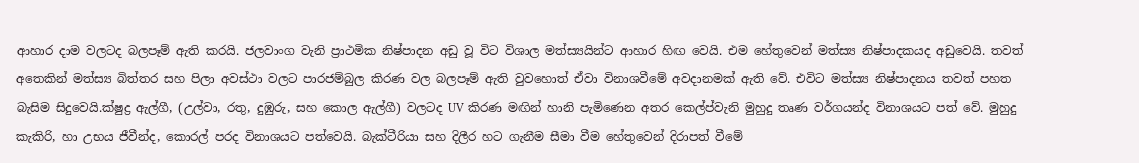ආහාර දාම වලටද බලපෑම් ඇති කරයි. ජලවාංග වැනි ප්‍රාථමික නිෂ්පාදන අඩු වූ විට විශාල මත්ස්‍යයින්ට ආහාර හිඟ වෙයි. එම හේතුවෙන් මත්ස්‍ය නිෂ්පාදකයද අඩුවෙයි. තවත් අතෙකින් මත්ස්‍ය බිත්තර සහ පිලා අවස්ථා වලට පාරජම්බුල කිරණ වල බලපෑම් ඇති වුවහොත් ඒවා විනාශවීමේ අවදානමක් ඇති වේ. එවිට මත්ස්‍ය නිෂ්පාදනය තවත් පහත බැසිම සිදුවෙයි.ක්ෂුද්‍ර ඇල්ගී, (උල්වා, රතු, දුඹුරු, සහ කොල ඇල්ගී) වලටද UV කිරණ මඟින් හානි පැමිණෙන අතර කෙල්ප්වැනි මුහුදු තෘණ වර්ගයන්ද විනාශයට පත් වේ. මුහුදු කැකිරි, හා උභය ජීවීන්ද, කොරල් පරද විනාශයට පත්වෙයි. බැක්ටීරියා සහ දිලීර හට ගැනීම සීමා වීම හේතුවෙන් දිරාපත් වීමේ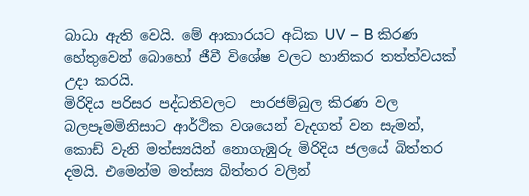බාධා ඇති වෙයි. මේ ආකාරයට අධික UV – B කිරණ හේතුවෙන් බොහෝ ජීවී විශේෂ වලට හානිකර තත්ත්වයක් උදා කරයි.
මිරිදිය පරිසර පද්ධතිවලට  පාරජම්බුල කිරණ වල බලපෑමමිනිසාට ආර්ථික වශයෙන් වැදගත් වන සැමන්, කොඩ් වැනි මත්ස්‍යයින් නොගැඹුරු මිරිදිය ජලයේ බිත්තර දමයි. එමෙන්ම මත්ස්‍ය බිත්තර වලින්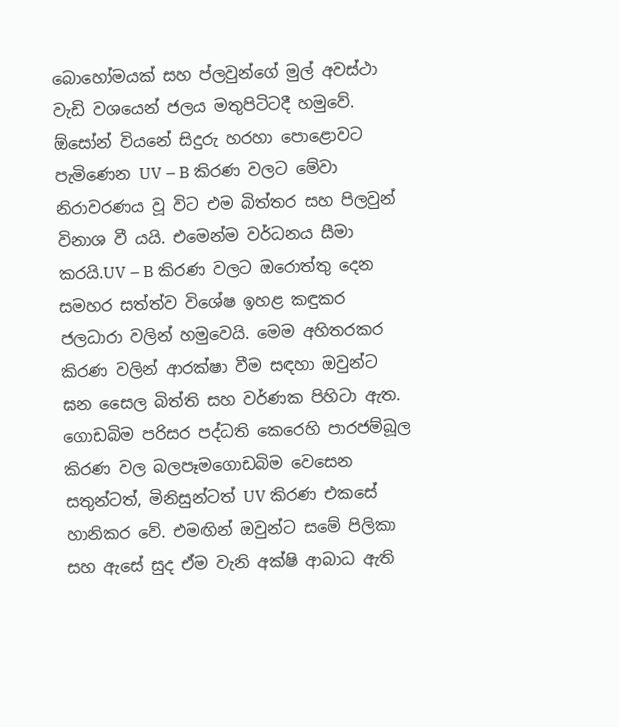බොහෝමයක් සහ ප්ලවුන්ගේ මුල් අවස්ථා වැඩි වශයෙන් ජලය මතුපිටිටදී හමුවේ. ඕසෝන් වියනේ සිදුරු හරහා පොළොවට පැමිණෙන UV – B කිරණ වලට මේවා නිරාවරණය වූ විට එම බිත්තර සහ පිලවුන් විනාශ වී යයි. එමෙන්ම වර්ධනය සීමා කරයි.UV – B කිරණ වලට ඔරොත්තු දෙන සමහර සත්ත්ව විශේෂ ඉහළ කඳුකර ජලධාරා වලින් හමුවෙයි. මෙම අහිතරකර කිරණ වලින් ආරක්ෂා වීම සඳහා ඔවුන්ට ඝන සෛල බිත්ති සහ වර්ණක පිහිටා ඇත.
ගොඩබිම පරිසර පද්ධති කෙරෙහි පාරජම්බූල කිරණ වල බලපෑමගොඩබිම වෙසෙන සතුන්ටත්, මිනිසුන්ටත් UV කිරණ එකසේ හානිකර වේ. එමඟින් ඔවුන්ට සමේ පිලිකා සහ ඇසේ සුද ඒම වැනි අක්ෂි ආබාධ ඇති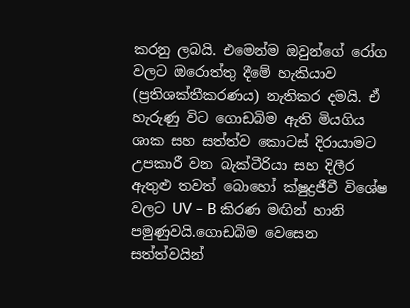කරනු ලබයි. එමෙන්ම ඔවුන්ගේ රෝග වලට ඔරොත්තු දීමේ හැකියාව (ප්‍රතිශක්තීකරණය) නැතිකර දමයි. ඒ හැරුණු විට ගොඩබිම ඇති මියගිය ශාක සහ සත්ත්ව කොටස් දිරායාමට උපකාරී වන බැක්ටීරියා සහ දිලීර ඇතුළු තවත් බොහෝ ක්ෂුද්‍රජීවී විශේෂ වලට UV – B කිරණ මඟින් හානි පමුණුවයි.ගොඩබිම වෙසෙන සත්ත්වයින්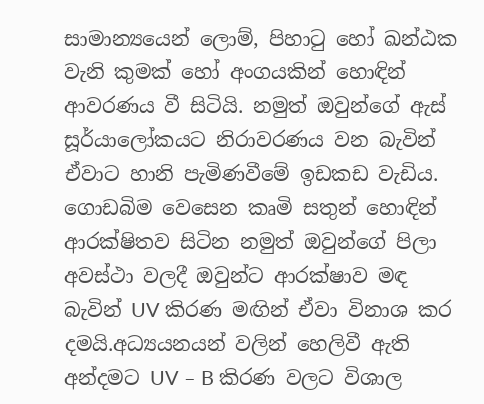සාමාන්‍යයෙන් ලොම්, පිහාටු හෝ ඛන්ඨක වැනි කුමක් හෝ අංගයකින් හොඳින් ආවරණය වී සිටියි. නමුත් ඔවුන්ගේ ඇස් සූර්යාලෝකයට නිරාවරණය වන බැවින් ඒවාට හානි පැමිණවීමේ ඉඩකඩ වැඩිය. ගොඩබිම වෙසෙන කෘමි සතුන් හොඳින් ආරක්ෂිතව සිටින නමුත් ඔවුන්ගේ පිලා අවස්ථා වලදී ඔවුන්ට ආරක්ෂාව මඳ බැවින් UV කිරණ මඟින් ඒවා විනාශ කර දමයි.අධ්‍යයනයන් වලින් හෙලිවී ඇති අන්දමට UV – B කිරණ වලට විශාල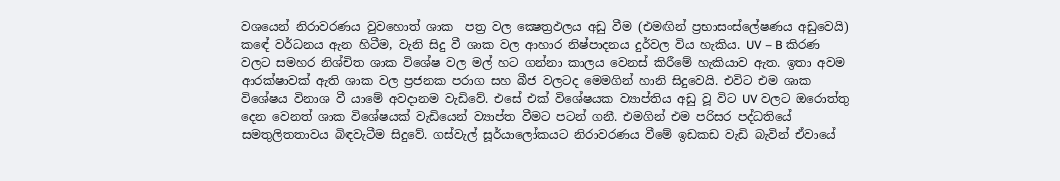වශයෙන් නිරාවරණය වුවහොත් ශාක  පත්‍ර වල ක්‍ෂෙත්‍රඵලය අඩු වීම (එමඟින් ප්‍රභාසංස්ලේෂණය අඩුවෙයි) කඳේ වර්ධනය ඇන හිටීම, වැනි සිදු වී ශාක වල ආහාර නිෂ්පාදනය දුර්වල විය හැකිය. UV – B කිරණ වලට සමහර නිශ්චිත ශාක විශේෂ වල මල් හට ගන්නා කාලය වෙනස් කිරීමේ හැකියාව ඇත. ඉතා අවම ආරක්ෂාවක් ඇති ශාක වල ප්‍රජනක පරාග සහ බීජ වලටද මෙමගින් හානි සිදුවෙයි. එවිට එම ශාක විශේෂය විනාශ වී යාමේ අවදානම වැඩිවේ. එසේ එක් විශේෂයක ව්‍යාප්තිය අඩු වූ විට UV වලට ඔරොත්තු දෙන වෙනත් ශාක විශේෂයක් වැඩියෙන් ව්‍යාප්ත වීමට පටන් ගනී. එමගින් එම පරිසර පද්ධතියේ සමතුලිතතාවය බිඳවැටීම සිදුවේ. ගස්වැල් සූර්යාලෝකයට නිරාවරණය වීමේ ඉඩකඩ වැඩි බැවින් ඒවායේ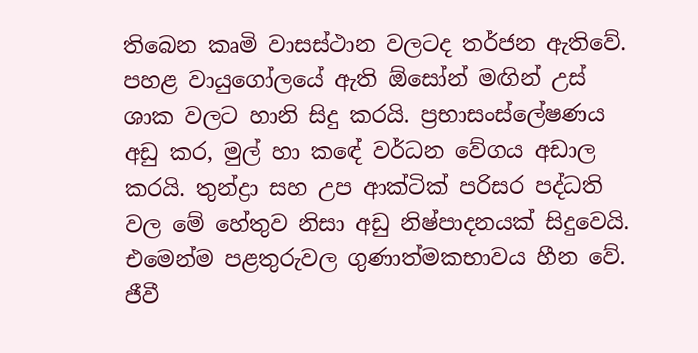තිබෙන කෘමි වාසස්ථාන වලටද තර්ජන ඇතිවේ. පහළ වායුගෝලයේ ඇති ඕසෝන් මඟින් උස් ශාක වලට හානි සිදු කරයි. ප්‍රභාසංස්ලේෂණය අඩු කර, මුල් හා කඳේ වර්ධන වේගය අඩාල කරයි. තුන්ද්‍රා සහ උප ආක්ටික් පරිසර පද්ධති වල මේ හේතුව නිසා අඩු නිෂ්පාදනයක් සිදුවෙයි. එමෙන්ම පළතුරුවල ගුණාත්මකභාවය හීන වේ.
ජීවී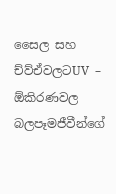සෛල සහ ච්ව්ඒවලටUV – ඕකිරණවල බලපෑමජීවීන්ගේ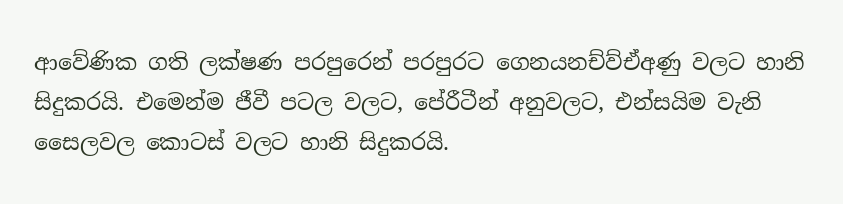ආවේණික ගති ලක්ෂණ පරපුරෙන් පරපුරට ගෙනයනච්ව්ඒඅණු වලට හානි සිදුකරයි. එමෙන්ම ජීවී පටල වලට, පේ‍රීටීන් අනුවලට, එන්සයිම වැනි සෛලවල කොටස් වලට හානි සිදුකරයි.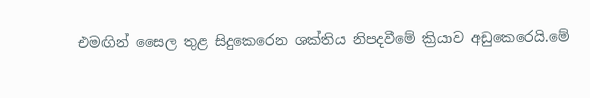එමඟින් සෛල තුළ සිදුකෙරෙන ශක්තිය නිපදවීමේ ක්‍රියාව අඩුකෙරෙයි.මේ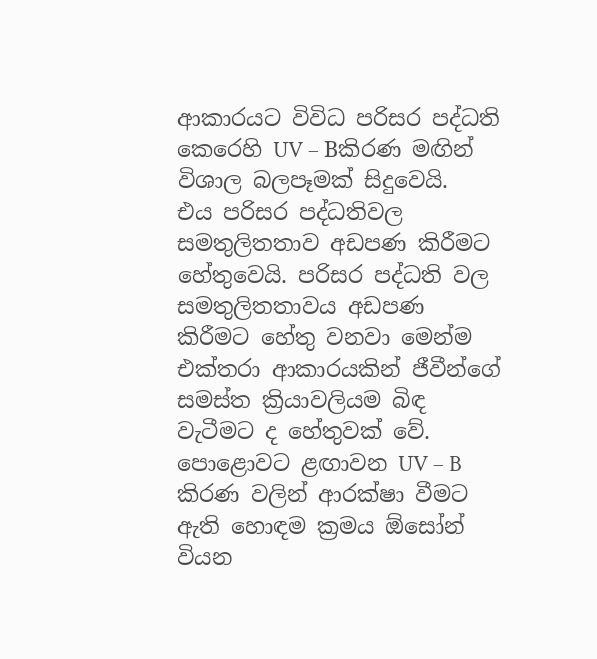ආකාරයට විවිධ පරිසර පද්ධති කෙරෙහි UV – Bකිරණ මඟින් විශාල බලපෑමක් සිදුවෙයි.
එය පරිසර පද්ධතිවල සමතුලිතතාව අඩපණ කිරීමට හේතුවෙයි. පරිසර පද්ධති වල සමතුලිතතාවය අඩපණ කිරීමට හේතු වනවා මෙන්ම එක්තරා ආකාරයකින් ජීවීන්ගේ සමස්ත ක්‍රියාවලියම බිඳ වැටීමට ද හේතුවක් වේ.
පොළොවට ළඟාවන UV – B කිරණ වලින් ආරක්ෂා වීමට ඇති හොඳම ක්‍රමය ඕසෝන් වියන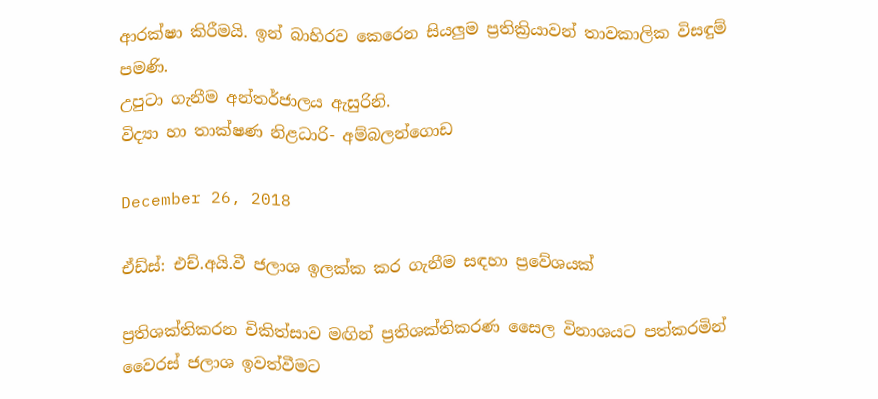ආරක්ෂා කිරීමයි. ඉන් බාහිරව කෙරෙන සියලුම ප්‍රතික්‍රියාවන් තාවකාලික විසඳුම් පමණි.
උපුටා ගැනීම අන්තර්ජාලය ඇසුරිනි.
විද්‍යා හා තාක්ෂණ නිළධාරි- අම්බලන්ගොඩ

December 26, 2018

ඒඩ්ස්: එච්.අයි.වී ජලාශ ඉලක්ක කර ගැනීම සඳහා ප්‍රවේශයක්

ප්‍රතිශක්තිකරන චිකිත්සාව මඟින් ප්‍රතිශක්තිකරණ සෛල විනාශයට පත්කරමින් වෛරස් ජලාශ ඉවත්වීමට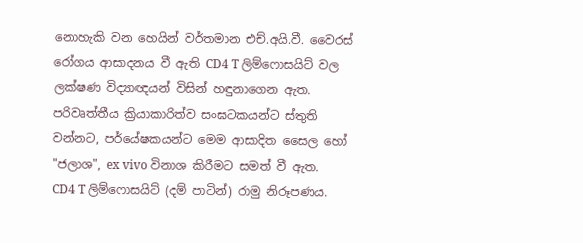නොහැකි වන හෙයින් වර්තමාන එච්.අයි.වී. වෛරස් රෝගය ආසාදනය වී ඇති CD4 T ලිම්ෆොසයිට් වල ලක්ෂණ විද්‍යාඥයන් විසින් හඳුනාගෙන ඇත. පරිවෘත්තීය ක්‍රියාකාරිත්ව සංඝටකයන්ට ස්තුති වන්නට, පර්යේෂකයන්ට මෙම ආසාදිත සෛල හෝ "ජලාශ", ex vivo විනාශ කිරීමට සමත් වී ඇත.
CD4 T ලිම්ෆොසයිට් (දම් පාටින්) රාමු නිරූපණය.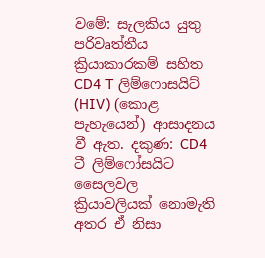වමේ: සැලකිය යුතු පරිවෘත්තීය ක්‍රියාකාරකම් සහිත CD4 T ලිම්ෆොසයිට් (HIV) (කොළ පැහැයෙන්) ආසාදනය වී ඇත. දකුණ: CD4 ටී ලිම්ෆෝසයිට සෛලවල ක්‍රියාවලියක් නොමැති අතර ඒ නිසා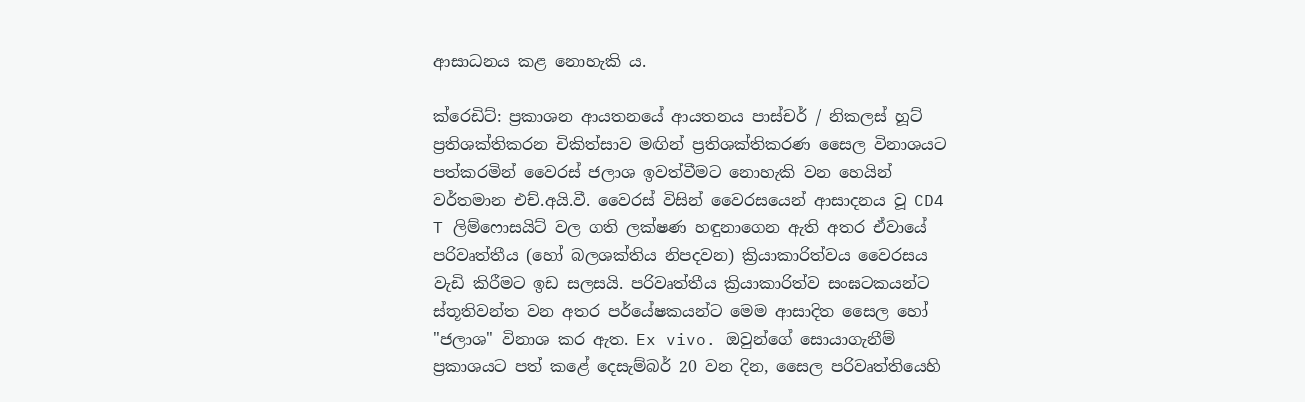ආසාධනය කළ නොහැකි ය.

ක්රෙඩිට්: ප්‍රකාශන ආයතනයේ ආයතනය පාස්චර් / නිකලස් හූට්
ප්‍රතිශක්තිකරන චිකිත්සාව මඟින් ප්‍රතිශක්තිකරණ සෛල විනාශයට පත්කරමින් වෛරස් ජලාශ ඉවත්වීමට නොහැකි වන හෙයින් වර්තමාන එච්.අයි.වී. වෛරස් විසින් වෛරසයෙන් ආසාදනය වූ CD4 T ලිම්ෆොසයිට් වල ගති ලක්ෂණ හඳුනාගෙන ඇති අතර ඒවායේ පරිවෘත්තීය (හෝ බලශක්තිය නිපදවන) ක්‍රියාකාරිත්වය වෛරසය වැඩි කිරීමට ඉඩ සලසයි. පරිවෘත්තීය ක්‍රියාකාරිත්ව සංඝටකයන්ට ස්තූතිවන්ත වන අතර පර්යේෂකයන්ට මෙම ආසාදිත සෛල හෝ "ජලාශ" විනාශ කර ඇත. Ex vivo. ඔවුන්ගේ සොයාගැනීම් ප්‍රකාශයට පත් කළේ දෙසැම්බර් 20 වන දින, සෛල පරිවෘත්තියෙහි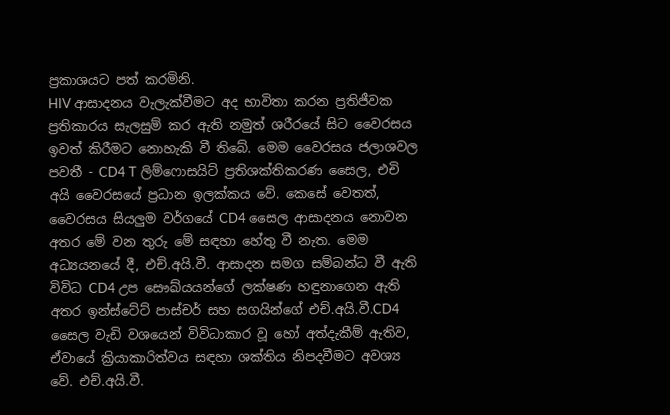ප්‍රකාශයට පත් කරමිනි.
HIV ආසාදනය වැලැක්වීමට අද භාවිතා කරන ප්‍රතිජීවක ප්‍රතිකාරය සැලසුම් කර ඇති නමුත් ශරීරයේ සිට වෛරසය ඉවත් කිරීමට නොහැකි වී තිබේ. මෙම වෛරසය ජලාශවල පවතී - CD4 T ලිම්ෆොසයිට් ප්‍රතිශක්තිකරණ සෛල, එචි අයි වෛරසයේ ප්‍රධාන ඉලක්කය වේ. කෙසේ වෙතත්, වෛරසය සියලුම වර්ගයේ CD4 සෛල ආසාදනය නොවන අතර මේ වන තුරු මේ සඳහා හේතු වී නැත. මෙම අධ්‍යයනයේ දී, එච්.අයි.වී. ආසාදන සමග සම්බන්ධ වී ඇති විවිධ CD4 උප සෞඛ්යයන්ගේ ලක්ෂණ හඳුනාගෙන ඇති අතර ඉන්ස්ටේට් පාස්චර් සහ සගයින්ගේ එච්.අයි.වී.CD4 සෛල වැඩි වශයෙන් විවිධාකාර වූ හෝ අත්දැකීම් ඇතිව, ඒවායේ ක්‍රියාකාරිත්වය සඳහා ශක්තිය නිපදවීමට අවශ්‍ය වේ. එච්.අයි.වී.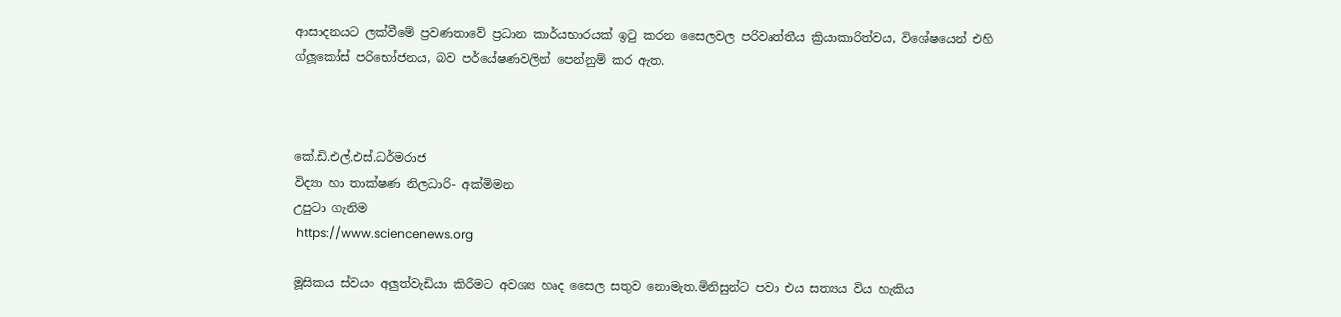ආසාදනයට ලක්වීමේ ප්‍රවණතාවේ ප්‍රධාන කාර්යභාරයක් ඉටු කරන සෛලවල පරිවෘත්තීය ක්‍රියාකාරිත්වය, විශේෂයෙන් එහි ග්ලූකෝස් පරිභෝජනය, බව පර්යේෂණවලින් පෙන්නුම් කර ඇත.



කේ.ඩි.එල්.එස්.ධර්මරාජ
විද්‍යා හා තාක්ෂණ නිලධාරි- අක්මිමන
උපුටා ගැනිම
 https://www.sciencenews.org

මූසිකය ස්වයං අලුත්වැඩියා කිරීමට අවශ්‍ය හෘද සෛල සතුව නොමැත.මිනිසුන්ට පවා එය සත්‍යය විය හැකිය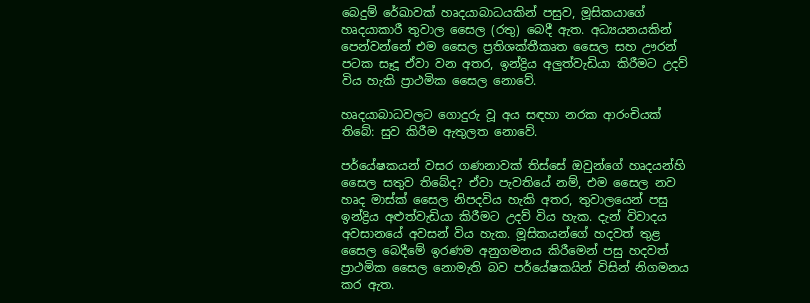බෙදුම් රේඛාවක් හෘදයාබාධයකින් පසුව, මූසිකයාගේ හෘදයාකාරී තුවාල සෛල (රතු) බෙදී ඇත. අධ්‍යයනයකින් පෙන්වන්නේ එම සෛල ප්‍රතිශක්තීකෘත සෛල සහ ඌරන් පටක සෑදූ ඒවා වන අතර, ඉන්ද්‍රිය අලුත්වැඩියා කිරීමට උදව් විය හැකි ප්‍රාථමික සෛල නොවේ.

හෘදයාබාධවලට ගොදුරු වූ අය සඳහා නරක ආරංචියක් තිබේ: සුව කිරීම ඇතුලත නොවේ.

පර්යේෂකයන් වසර ගණනාවක් තිස්සේ ඔවුන්ගේ හෘදයන්හි සෛල සතුව තිබේද? ඒවා පැවතියේ නම්, එම සෛල නව හෘද මාස්ක් සෛල නිපදවිය හැකි අතර, තුවාලයෙන් පසු ඉන්ද්‍රිය අළුත්වැඩියා කිරීමට උදව් විය හැක. දැන් විවාදය අවසානයේ අවසන් විය හැක. මූසිකයන්ගේ හදවත් තුළ සෛල බෙදීමේ ඉරණම අනුගමනය කිරීමෙන් පසු හදවත් ප්‍රාථමික සෛල නොමැති බව පර්යේෂකයින් විසින් නිගමනය කර ඇත.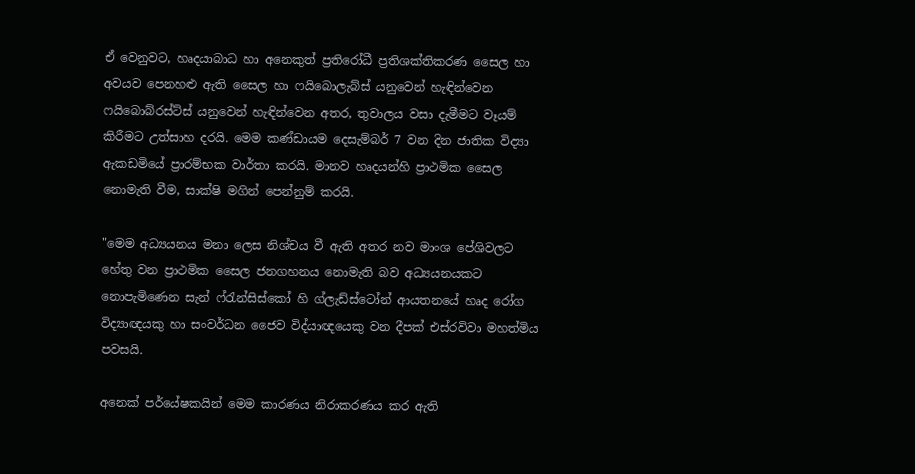ඒ වෙනුවට, හෘදයාබාධ හා අනෙකුත් ප්‍රතිරෝධී ප්‍රතිශක්තිකරණ සෛල හා අවයව පෙනහළු ඇති සෛල හා ෆයිබොලැබ්ස් යනුවෙන් හැඳින්වෙන ෆයිබොබ්රස්ට්ස් යනුවෙන් හැඳින්වෙන අතර, තුවාලය වසා දැමීමට වෑයම් කිරීමට උත්සාහ දරයි. මෙම කණ්ඩායම දෙසැම්බර් 7 වන දින ජාතික විද්‍යා ඇකඩමියේ ප්‍රාරම්භක වාර්තා කරයි. මානව හෘදයන්හි ප්‍රාථමික සෛල නොමැති වීම, සාක්ෂි මගින් පෙන්නුම් කරයි.

"මෙම අධ්‍යයනය මනා ලෙස නිශ්චය වී ඇති අතර නව මාංශ පේශිවලට හේතු වන ප්‍රාථමික සෛල ජනගහනය නොමැති බව අධ්‍යයනයකට නොපැමිණෙන සැන් ෆ්රැන්සිස්කෝ හි ග්ලැඩ්ස්ටෝන් ආයතනයේ හෘද රෝග විද්‍යාඥයකු හා සංවර්ධන ජෛව විද්යාඥයෙකු වන දීපක් එස්රවිවා මහත්මිය පවසයි.

අනෙක් පර්යේෂකයින් මෙම කාරණය නිරාකරණය කර ඇති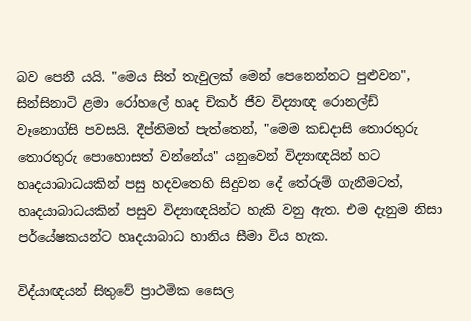බව පෙනී යයි. "මෙය සිත් තැවුලක් මෙන් පෙනෙන්නට පුළුවන", සින්සිනාටි ළමා රෝහලේ හෘද චිකර් ජීව විද්‍යාඥ රොනල්ඩ් වෑනොග්සි පවසයි. දීප්තිමත් පැත්තෙන්, "මෙම කඩදාසි තොරතුරු තොරතුරු පොහොසත් වන්නේය" යනුවෙන් විද්‍යාඥයින් හට හෘදයාබාධයකින් පසු හදවතෙහි සිදුවන දේ තේරුම් ගැනීමටත්, හෘදයාබාධයකින් පසුව විද්‍යාඥයින්ට හැකි වනු ඇත. එම දැනුම නිසා පර්යේෂකයන්ට හෘදයාබාධ හානිය සීමා විය හැක.

විද්යාඥයන් සිතුවේ ප්‍රාථමික සෛල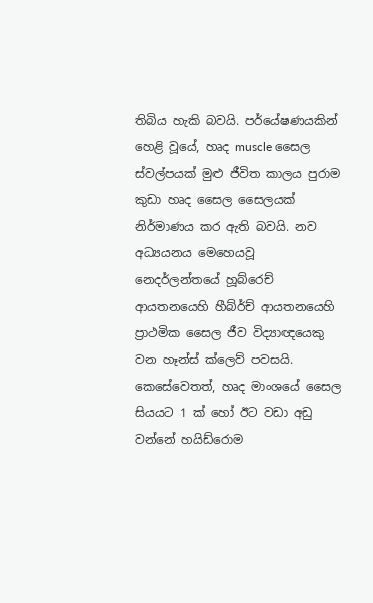තිබිය හැකි බවයි. පර්යේෂණයකින් හෙළි වූයේ, හෘද muscle සෛල ස්වල්පයක් මුළු ජීවිත කාලය පුරාම කුඩා හෘද සෛල සෛලයක් නිර්මාණය කර ඇති බවයි. නව අධ්‍යයනය මෙහෙයවූ නෙදර්ලන්තයේ හූබ්රෙච් ආයතනයෙහි හීබ්ර්ච් ආයතනයෙහි ප්‍රාථමික සෛල ජීව විද්‍යාඥයෙකු වන හෑන්ස් ක්ලෙව් පවසයි. කෙසේවෙතත්, හෘද මාංශයේ සෛල සියයට 1 ක් හෝ ඊට වඩා අඩු වන්නේ හයිඩ්රොම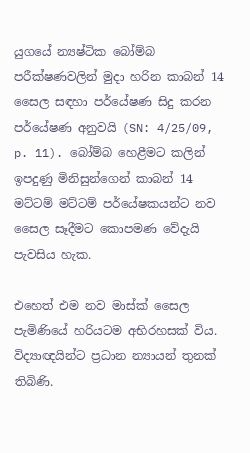යුගයේ න්‍යෂ්ටික බෝම්බ පරීක්ෂණවලින් මුදා හරින කාබන් 14 සෛල සඳහා පර්යේෂණ සිදු කරන පර්යේෂණ අනුවයි (SN: 4/25/09, p. 11). බෝම්බ හෙළීමට කලින් ඉපදුණු මිනිසුන්ගෙන් කාබන් 14 මට්ටම් මට්ටම් පර්යේෂකයන්ට නව සෛල සෑදීමට කොපමණ වේදැයි පැවසිය හැක.

එහෙත් එම නව මාස්ක් සෛල පැමිණියේ හරියටම අභිරහසක් විය. විද්‍යාඥයින්ට ප්‍රධාන න්‍යායන් තුනක් තිබිණි.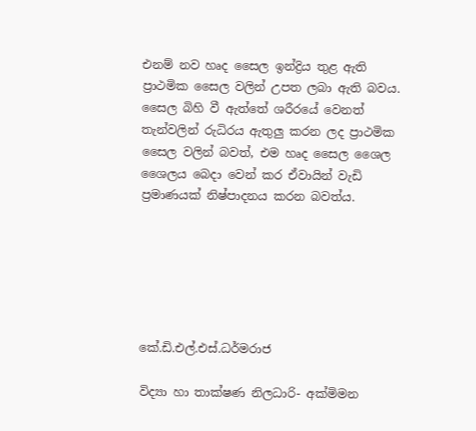එනම් නව හෘද සෛල ඉන්ද්‍රිය තුළ ඇති ප්‍රාථමික සෛල වලින් උපත ලබා ඇති බවය. සෛල බිහි වී ඇත්තේ ශරීරයේ වෙනත් තැන්වලින් රුධිරය ඇතුලු කරන ලද ප්‍රාථමික සෛල වලින් බවත්, එම හෘද සෛල ශෛල ශෛලය බෙදා වෙන් කර ඒවායින් වැඩි ප්‍රමාණයක් නිෂ්පාදනය කරන බවත්ය.






කේ.ඩි.එල්.එස්.ධර්මරාජ

විද්‍යා හා තාක්ෂණ නිලධාරි- අක්මිමන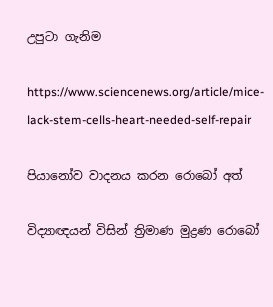උපුටා ගැනිම

https://www.sciencenews.org/article/mice-lack-stem-cells-heart-needed-self-repair

පියානෝව වාදනය කරන රොබෝ අත්

විද්‍යාඥයන් විසින් ත්‍රිමාණ මුද්‍රණ රොබෝ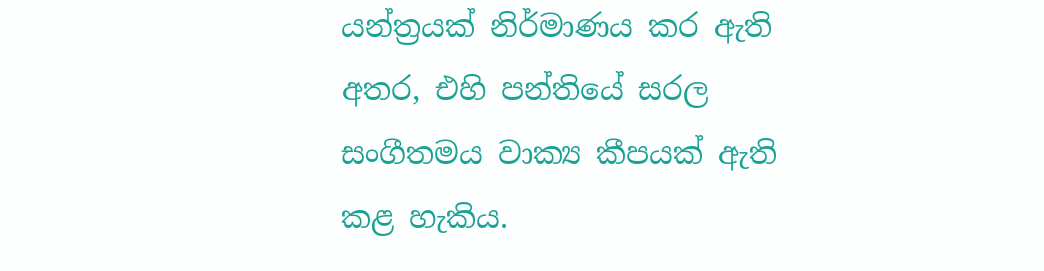යන්ත්‍රයක් නිර්මාණය කර ඇති අතර, එහි පන්තියේ සරල සංගීතමය වාක්‍ය කීපයක් ඇති කළ හැකිය.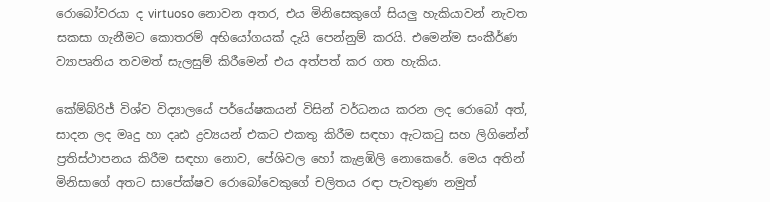රොබෝවරයා ද virtuoso නොවන අතර, එය මිනිසෙකුගේ සියලු හැකියාවන් නැවත සකසා ගැනීමට කොතරම් අභියෝගයක් දැයි පෙන්නුම් කරයි. එමෙන්ම සංකීර්ණ ව්‍යාපෘතිය තවමත් සැලසුම් කිරීමෙන් එය අත්පත් කර ගත හැකිය.

කේම්බ්රිජ් විශ්ව විද්‍යාලයේ පර්යේෂකයන් විසින් වර්ධනය කරන ලද රොබෝ අත්, සාදන ලද මෘදු හා දෘඪ ද්‍රව්‍යයන් එකට එකතු කිරීම සඳහා ඇටකටු සහ ලිගිනේන් ප්‍රතිස්ථාපනය කිරීම සඳහා නොව, පේශිවල හෝ කැළඹිලි නොකෙරේ. මෙය අතින් මිනිසාගේ අතට සාපේක්ෂව රොබෝවෙකුගේ චලිතය රඳා පැවතුණ නමුත්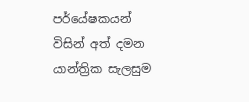පර්යේෂකයන් විසින් අත් දමන යාන්ත්‍රික සැලසුම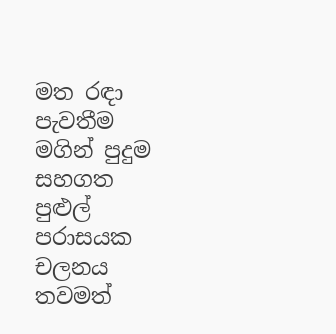මත රඳා පැවතීම මගින් පුදුම සහගත පුළුල් පරාසයක චලනය තවමත්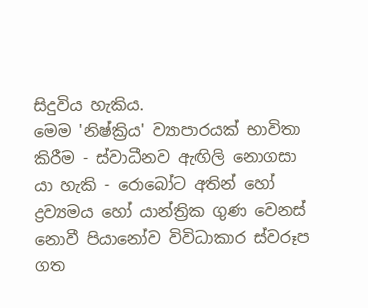සිදුවිය හැකිය.
මෙම 'නිෂ්ක්‍රිය' ව්‍යාපාරයක් භාවිතා කිරීම - ස්වාධීනව ඇඟිලි නොගසා යා හැකි - රොබෝට අතින් හෝ ද්‍රව්‍යමය හෝ යාන්ත්‍රික ගුණ වෙනස් නොවී පියානෝව විවිධාකාර ස්වරූප ගත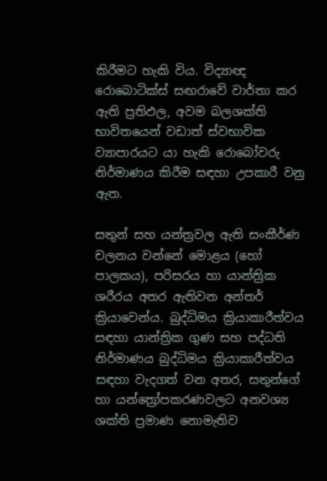කිරීමට හැකි විය. විද්‍යාඥ රොබොටික්ස් සඟරාවේ වාර්තා කර ඇති ප්‍රතිඵල, අවම බලශක්ති භාවිතයෙන් වඩාත් ස්වභාවික ව්‍යාපාරයට යා හැකි රොබෝවරු නිර්මාණය කිරීම සඳහා උපකාරී වනු ඇත.

සතුන් සහ යන්ත්‍රවල ඇති සංකීර්ණ චලනය වන්නේ මොළය (හෝ පාලකය), පරිසරය හා යාන්ත්‍රික ශරීරය අතර ඇතිවන අන්තර් ක්‍රියාවෙන්ය. බුද්ධිමය ක්‍රියාකාරීත්වය සඳහා යාන්ත්‍රික ගුණ සහ පද්ධති නිර්මාණය බුද්ධිමය ක්‍රියාකාරීත්වය සඳහා වැදගත් වන අතර, සතුන්ගේ හා යන්ත්‍රෝපකරණවලට අනවශ්‍ය ශක්ති ප්‍රමාණ නොමැතිව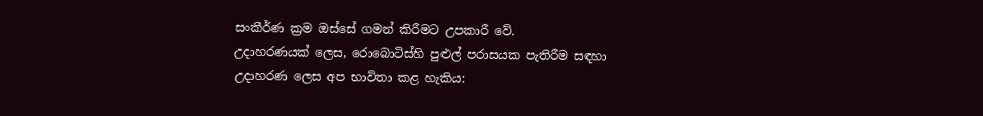සංකීර්ණ ක්‍රම ඔස්සේ ගමන් කිරීමට උපකාරී වේ.
උදාහරණයක් ලෙස, රොබොටිස්හි පුළුල් පරාසයක පැතිරීම සඳහා උදාහරණ ලෙස අප භාවිතා කළ හැකිය: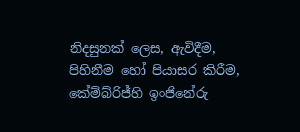නිදසුනක් ලෙස, ඇවිදීම, පිහිනීම හෝ පියාසර කිරීම, කේම්බ්රිජ්හි ඉංජිනේරු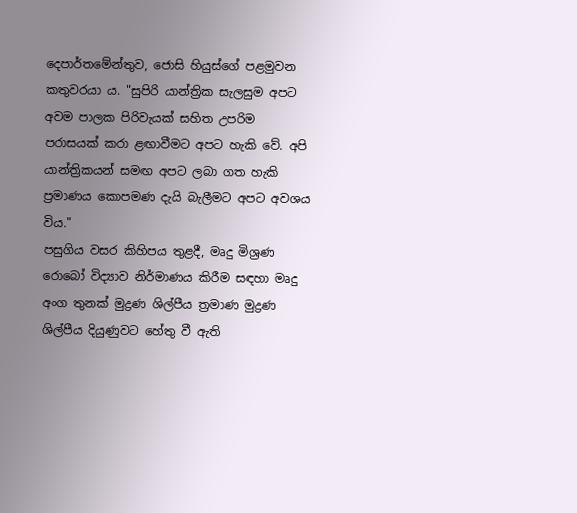දෙපාර්තමේන්තුව, ජොසි හියුස්ගේ පළමුවන කතුවරයා ය. "සුපිරි යාන්ත්‍රික සැලසුම අපට අවම පාලක පිරිවැයක් සහිත උපරිම පරාසයක් කරා ළඟාවීමට අපට හැකි වේ. අපි යාන්ත්‍රිකයන් සමඟ අපට ලබා ගත හැකි ප්‍රමාණය කොපමණ දැයි බැලීමට අපට අවශය විය."
පසුගිය වසර කිහිපය තුළදී, මෘදු මිශ්‍රණ රොබෝ විද්‍යාව නිර්මාණය කිරීම සඳහා මෘදු අංග තුනක් මුද්‍රණ ශිල්පීය ත්‍රමාණ මුද්‍රණ ශිල්පීය දියුණුවට හේතු වී ඇති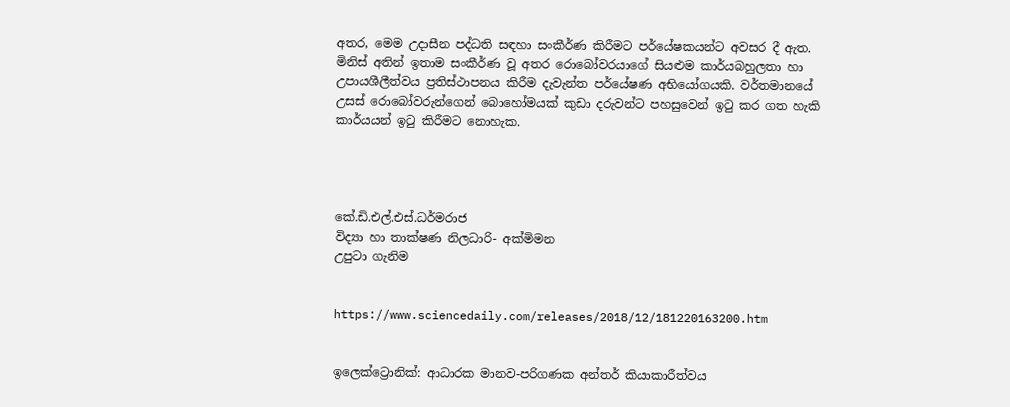අතර, මෙම උදාසීන පද්ධති සඳහා සංකීර්ණ කිරීමට පර්යේෂකයන්ට අවසර දී ඇත.
මිනිස් අතින් ඉතාම සංකීර්ණ වූ අතර රොබෝවරයාගේ සියළුම කාර්යබහුලතා හා උපායශීලීත්වය ප්‍රතිස්ථාපනය කිරීම දැවැන්ත පර්යේෂණ අභියෝගයකි. වර්තමානයේ උසස් රොබෝවරුන්ගෙන් බොහෝමයක් කුඩා දරුවන්ට පහසුවෙන් ඉටු කර ගත හැකි කාර්යයන් ඉටු කිරීමට නොහැක.




කේ.ඩි.එල්.එස්.ධර්මරාජ
විද්‍යා හා තාක්ෂණ නිලධාරි- අක්මිමන
උපුටා ගැනිම


https://www.sciencedaily.com/releases/2018/12/181220163200.htm


ඉලෙක්ට්‍රොනික්: ආධාරක මානව-පරිගණක අන්තර් කියාකාරීත්වය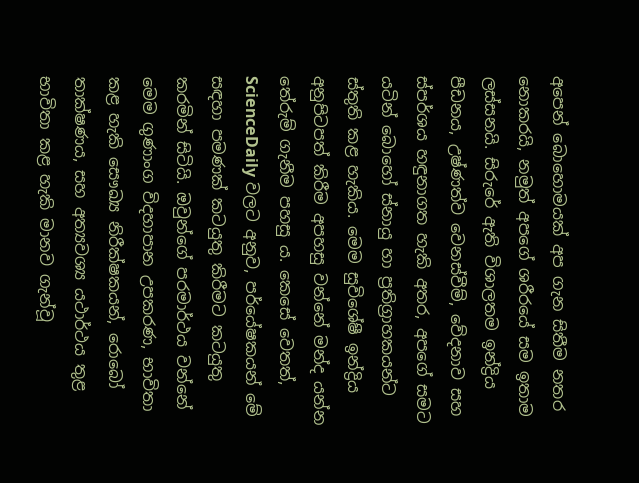අපෙන් බොහොමයක් අප ගැන සිතීම නතර නොකරයි, නමුත් අපගේ ශරීරයේ සම ඉතාම ලස්සනයි. සිරුරේ ඇති විශාලතම ඉන්ද්‍රිය පීඩනය, උෂ්ණත්ව වෙනස්වීම්, වේදනාව සහ ස්පර්ශය හඳුනාගත හැකි අතර, අපගේ සමට යටින් බොහෝ ස්නායු හා ප්‍රතිග්‍රාහකයන්ට ස්තුති කළ හැකිය. මෙම සුවිශේෂී ඉන්ද්‍රිය අනුපිටපත් කිරීම අපහසු වන්නේ මන්ද යන්න තේරුම් ගැනීම පහසු ය. කෙසේ වෙතත්, ScienceDaily වලට අනුව, පර්යේෂකයන් මේ සඳහා පමණක් කටයුතු කිරීමට කටයුතු කරමින් සිටියි. ඔවුන්ගේ පරමාර්ථය වන්නේ මෙම ගුණාංග විදහාපාන උපකරණ, භාවිතා කළ හැකි සෞඛ්‍ය නිරීක්ෂකයන්, රොබෝ තාක්ෂණය, සහ අත්‍යවශ්‍ය යථාර්ථය තුළ භාවිතා කළ හැකි මානව ගැන්වූ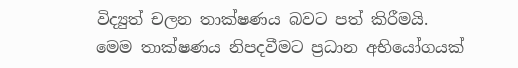විද්‍යුත් චලන තාක්ෂණය බවට පත් කිරීමයි.
මෙම තාක්ෂණය නිපදවීමට ප්‍රධාන අභියෝගයක්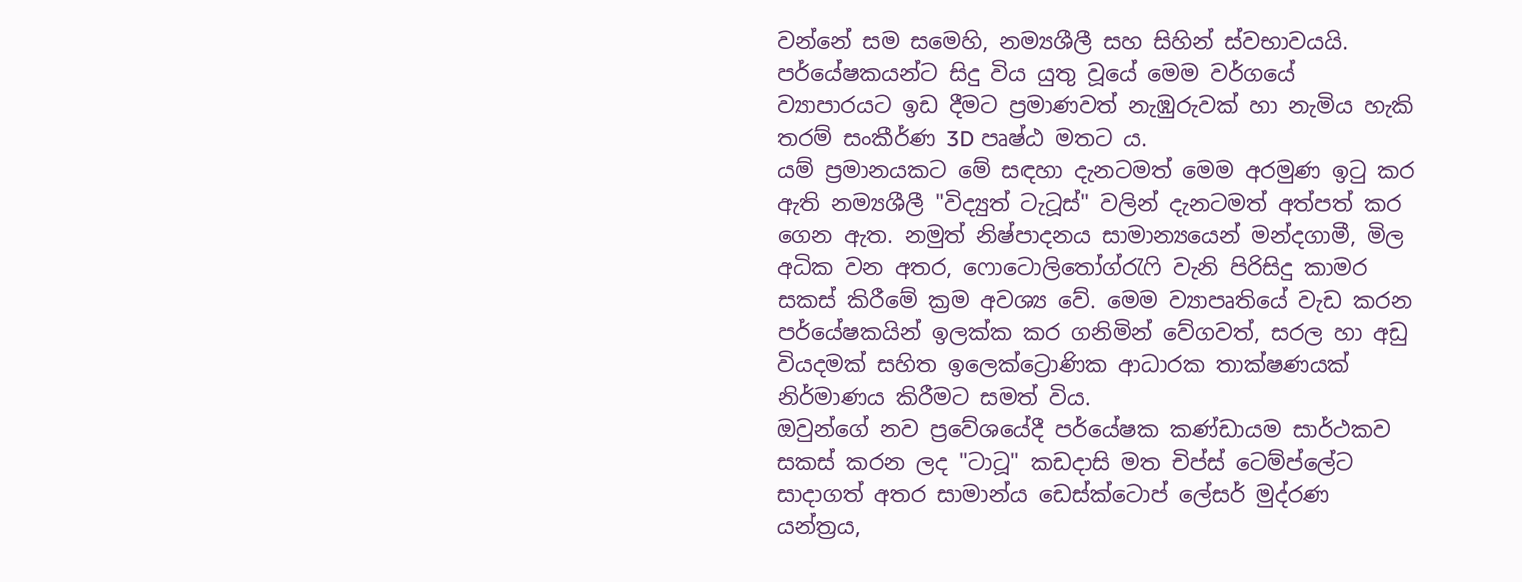වන්නේ සම සමෙහි, නම්‍යශීලී සහ සිහින් ස්වභාවයයි. පර්යේෂකයන්ට සිදු විය යුතු වූයේ මෙම වර්ගයේ ව්‍යාපාරයට ඉඩ දීමට ප්‍රමාණවත් නැඹුරුවක් හා නැමිය හැකි තරම් සංකීර්ණ 3D පෘෂ්ඨ මතට ය.
යම් ප්‍රමානයකට මේ සඳහා දැනටමත් මෙම අරමුණ ඉටු කර ඇති නම්‍යශීලී "විද්‍යුත් ටැටූස්" වලින් දැනටමත් අත්පත් කර ගෙන ඇත. නමුත් නිෂ්පාදනය සාමාන්‍යයෙන් මන්දගාමී, මිල අධික වන අතර, ෆොටොලිතෝග්රැෆි වැනි පිරිසිදු කාමර සකස් කිරීමේ ක්‍රම අවශ්‍ය වේ. මෙම ව්‍යාපෘතියේ වැඩ කරන පර්යේෂකයින් ඉලක්ක කර ගනිමින් වේගවත්, සරල හා අඩු වියදමක් සහිත ඉලෙක්ට්‍රොණික ආධාරක තාක්ෂණයක් නිර්මාණය කිරීමට සමත් විය.
ඔවුන්ගේ නව ප්‍රවේශයේදී පර්යේෂක කණ්ඩායම සාර්ථකව සකස් කරන ලද "ටාටූ" කඩදාසි මත චිප්ස් ටෙම්ප්ලේට සාදාගත් අතර සාමාන්ය ඩෙස්ක්ටොප් ලේසර් මුද්රණ යන්ත්‍රය,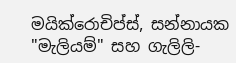මයික්රොචිප්ස්, සන්නායක "මැලියම්" සහ ගැලිලි-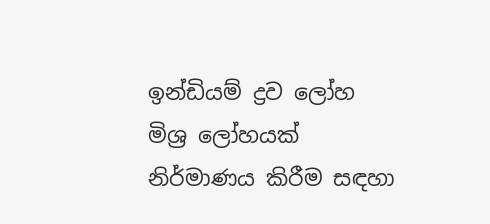ඉන්ඩියම් ද්‍රව ලෝහ මිශ්‍ර ලෝහයක් නිර්මාණය කිරීම සඳහා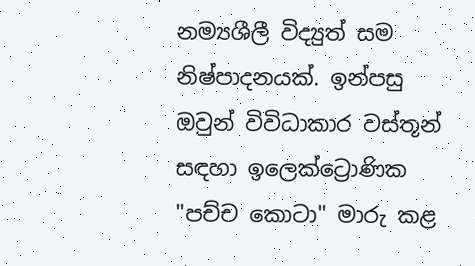නම්‍යශීලී විද්‍යුත් සම නිෂ්පාදනයක්. ඉන්පසු ඔවුන් විවිධාකාර වස්තූන් සඳහා ඉලෙක්ට්‍රොණික "පච්ච කොටා" මාරු කළ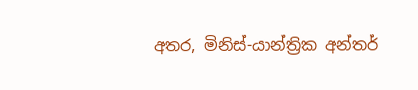අතර, මිනිස්-යාන්ත්‍රික අන්තර්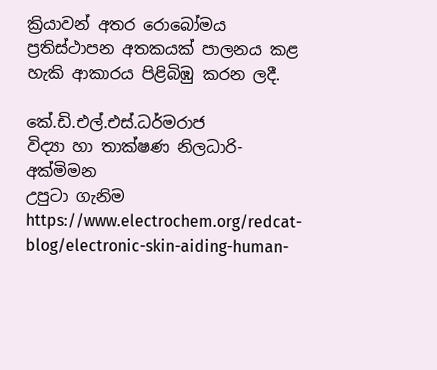ක්‍රියාවන් අතර රොබෝමය ප්‍රතිස්ථාපන අතකයක් පාලනය කළ හැකි ආකාරය පිළිබිඹු කරන ලදී.

කේ.ඩි.එල්.එස්.ධර්මරාජ
විද්‍යා හා තාක්ෂණ නිලධාරි- අක්මිමන
උපුටා ගැනිම
https://www.electrochem.org/redcat-blog/electronic-skin-aiding-human-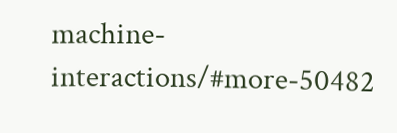machine-interactions/#more-50482